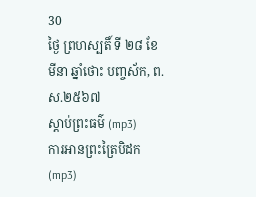30
ថ្ងៃ ព្រហស្បតិ៍ ទី ២៨ ខែ មីនា ឆ្នាំថោះ បញ្ចស័ក, ព.ស.២៥៦៧
ស្តាប់ព្រះធម៌ (mp3)
ការអានព្រះត្រៃបិដក (mp3)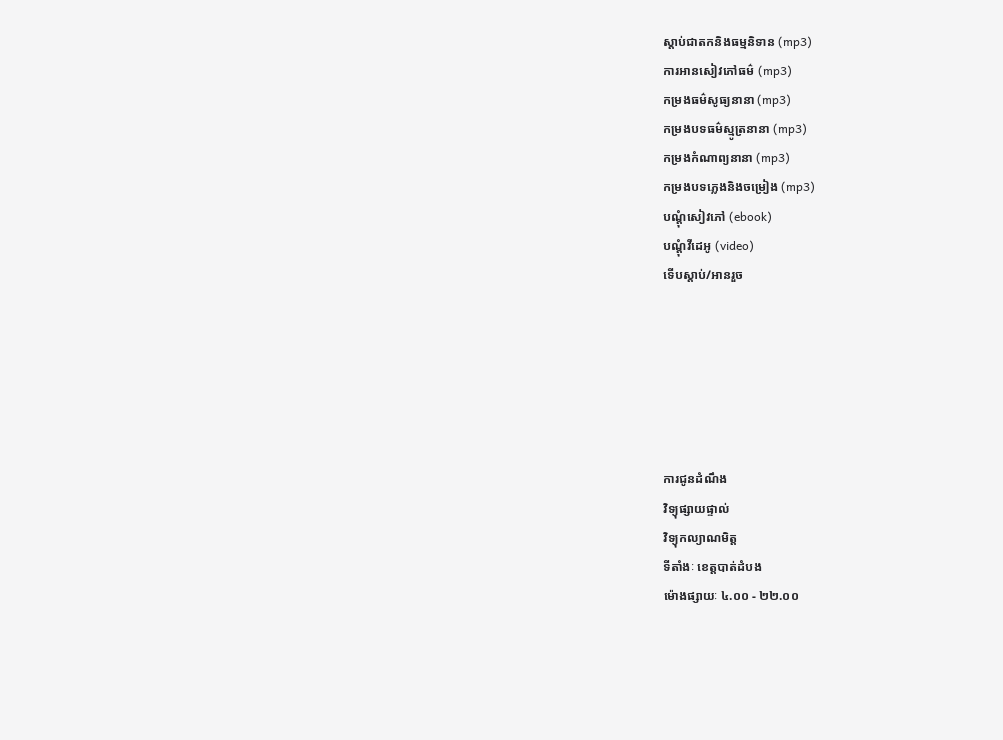ស្តាប់ជាតកនិងធម្មនិទាន (mp3)
ការអានសៀវភៅធម៌ (mp3)
កម្រងធម៌សូធ្យនានា (mp3)
កម្រងបទធម៌ស្មូត្រនានា (mp3)
កម្រងកំណាព្យនានា (mp3)
កម្រងបទភ្លេងនិងចម្រៀង (mp3)
បណ្តុំសៀវភៅ (ebook)
បណ្តុំវីដេអូ (video)
ទើបស្តាប់/អានរួច






ការជូនដំណឹង
វិទ្យុផ្សាយផ្ទាល់
វិទ្យុកល្យាណមិត្ត
ទីតាំងៈ ខេត្តបាត់ដំបង
ម៉ោងផ្សាយៈ ៤.០០ - ២២.០០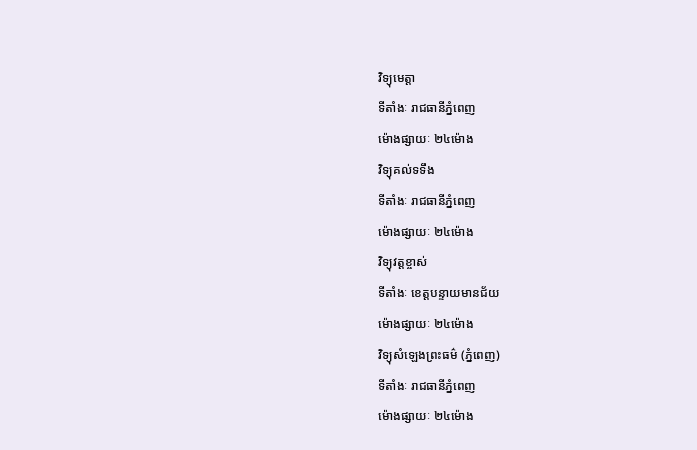វិទ្យុមេត្តា
ទីតាំងៈ រាជធានីភ្នំពេញ
ម៉ោងផ្សាយៈ ២៤ម៉ោង
វិទ្យុគល់ទទឹង
ទីតាំងៈ រាជធានីភ្នំពេញ
ម៉ោងផ្សាយៈ ២៤ម៉ោង
វិទ្យុវត្តខ្ចាស់
ទីតាំងៈ ខេត្តបន្ទាយមានជ័យ
ម៉ោងផ្សាយៈ ២៤ម៉ោង
វិទ្យុសំឡេងព្រះធម៌ (ភ្នំពេញ)
ទីតាំងៈ រាជធានីភ្នំពេញ
ម៉ោងផ្សាយៈ ២៤ម៉ោង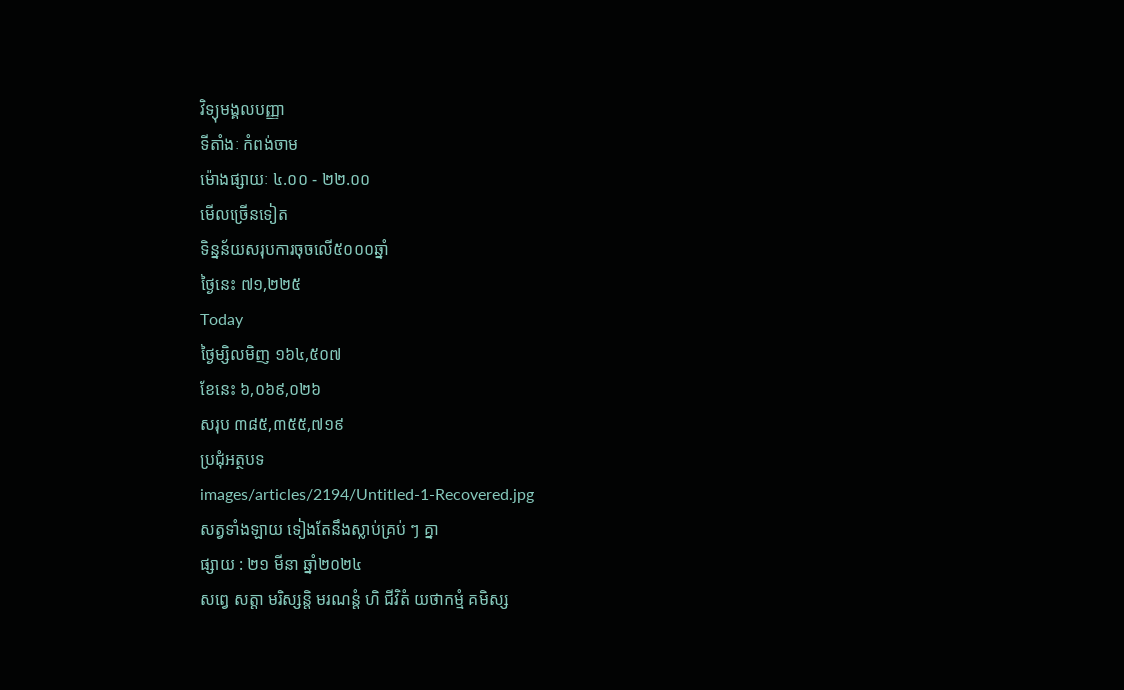វិទ្យុមង្គលបញ្ញា
ទីតាំងៈ កំពង់ចាម
ម៉ោងផ្សាយៈ ៤.០០ - ២២.០០
មើលច្រើនទៀត
ទិន្នន័យសរុបការចុចលើ៥០០០ឆ្នាំ
ថ្ងៃនេះ ៧១,២២៥
Today
ថ្ងៃម្សិលមិញ ១៦៤,៥០៧
ខែនេះ ៦,០៦៩,០២៦
សរុប ៣៨៥,៣៥៥,៧១៩
ប្រជុំអត្ថបទ
images/articles/2194/Untitled-1-Recovered.jpg
សត្វទាំងឡាយ ទៀងតែនឹងស្លាប់គ្រប់ ៗ គ្នា
ផ្សាយ : ២១ មីនា ឆ្នាំ២០២៤
សព្វេ សត្តា មរិស្សន្តិ មរណន្តំ ហិ ជីវិតំ យថាកម្មំ គមិស្ស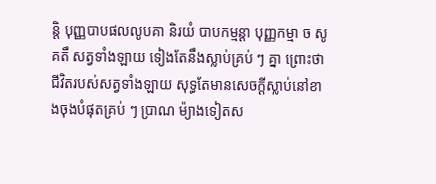ន្តិ បុញ្ញបាបផលលូបគា និរយំ បាបកម្មន្តា បុញ្ញកម្មា ច សូគតឹ សត្វទាំងឡាយ ទៀងតែនឹងស្លាប់គ្រប់ ៗ គ្នា ព្រោះថាជីវិតរបស់សត្វទាំងឡាយ សុទ្ធតែមានសេចក្តីស្លាប់នៅខាងចុងបំផុតគ្រប់ ៗ ប្រាណ ម៉្យាងទៀតស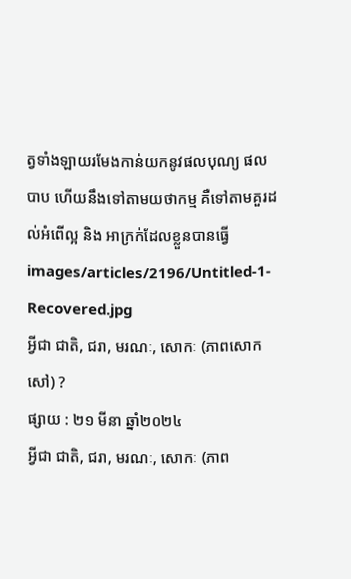ត្វទាំងឡាយរមែងកាន់យកនូវផលបុណ្យ ផលបាប ហើយនឹងទៅតាមយថាកម្ម គឺទៅតាមគួរដល់អំពើល្អ និង អាក្រក់ដែលខ្លួនបានធ្វើ
images/articles/2196/Untitled-1-Recovered.jpg
អ្វីជា ជាតិ, ជរា, មរណៈ, សោកៈ (ភាពសោកសៅ) ?
ផ្សាយ : ២១ មីនា ឆ្នាំ២០២៤
អ្វីជា ជាតិ, ជរា, មរណៈ, សោកៈ (ភាព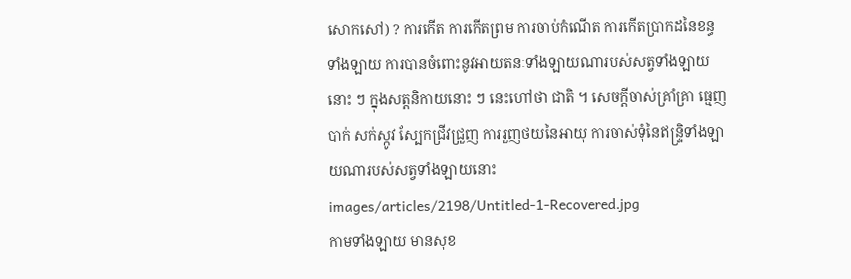សោកសៅ) ? ការកើត ការកើតព្រម ការចាប់កំណើត ការកើតប្រាកដនៃខន្ធទាំងឡាយ ការបានចំពោះនូវអាយតនៈទាំងឡាយណារបស់សត្វទាំងឡាយនោះ ៗ ក្នុងសត្តនិកាយនោះ ៗ នេះហៅថា ជាតិ ។ សេចក្តីចាស់គ្រាំគ្រា ធ្មេញបាក់ សក់ស្កូវ ស្បែកជ្រីវជ្រួញ ការរួញថយនៃអាយុ ការចាស់ទុំនៃឥន្រ្ទិទាំងឡាយណារបស់សត្វទាំងឡាយនោះ
images/articles/2198/Untitled-1-Recovered.jpg
កាមទាំងឡាយ មានសុខ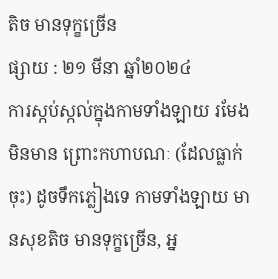តិច មានទុក្ខច្រើន
ផ្សាយ : ២១ មីនា ឆ្នាំ២០២៤
ការស្កប់ស្កល់ក្នុងកាមទាំងឡាយ រមែងមិនមាន ព្រោះកហាបណៈ (ដែលធ្លាក់ចុះ) ដូចទឹកភ្លៀងទេ កាមទាំងឡាយ មានសុខតិច មានទុក្ខច្រើន, អ្ន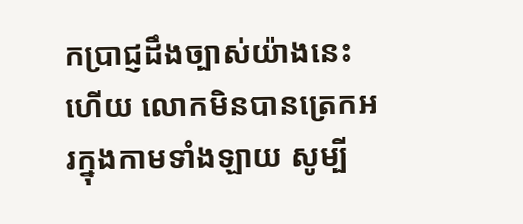កប្រាជ្ញដឹងច្បាស់យ៉ាងនេះហើយ លោកមិនបានត្រេកអរក្នុងកាមទាំងឡាយ សូម្បី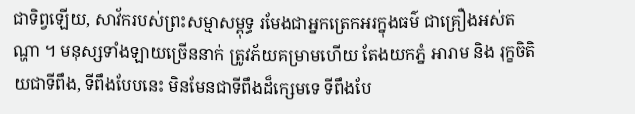ជាទិព្វឡើយ, សាវ័ករបស់ព្រះសម្មាសម្ពុទ្ធ រមែងជាអ្នកត្រេកអរក្នុងធម៌ ជាគ្រឿងអស់តណ្ហា ។ មនុស្សទាំងឡាយច្រើននាក់ ត្រូវភ័យគម្រាមហើយ តែងយកភ្នំ អារាម និង រុក្ខចិតិយជាទីពឹង, ទីពឹងបែបនេះ មិនមែនជាទីពឹងដ៏ក្សេមទេ ទីពឹងបែ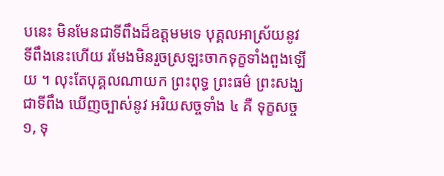បនេះ មិនមែនជាទីពឹងដ៏ឧត្តមមទេ បុគ្គលអាស្រ័យនូវទីពឹងនេះហើយ រមែងមិនរួចស្រឡះចាកទុក្ខទាំងពួងឡើយ ។ លុះតែបុគ្គលណាយក ព្រះពុទ្ធ ព្រះធម៌ ព្រះសង្ឃ ជាទីពឹង ឃើញច្បាស់នូវ អរិយសច្ចទាំង ៤ គឺ ទុក្ខសច្ច ១, ទុ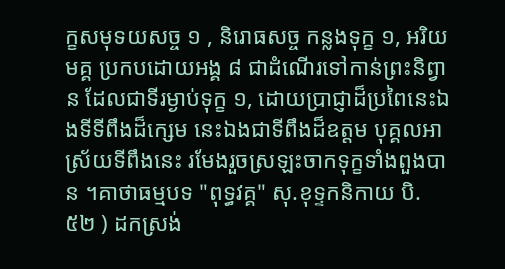ក្ខសមុទយសច្ច ១ , និរោធសច្ច កន្លងទុក្ខ ១, អរិយមគ្គ ប្រកបដោយអង្គ ៨ ជាដំណើរទៅកាន់ព្រះនិព្វាន ដែលជាទីរម្ងាប់ទុក្ខ ១, ដោយប្រាជ្ញាដ៏ប្រពៃនេះឯងទីទីពឹងដ៏ក្សេម នេះឯងជាទីពឹងដ៏ឧត្តម បុគ្គលអាស្រ័យទីពឹងនេះ រមែងរួចស្រឡះចាកទុក្ខទាំងពួងបាន ។គាថាធម្មបទ "ពុទ្ធវគ្គ" សុ.ខុទ្ទកនិកាយ បិ. ៥២ ) ដកស្រង់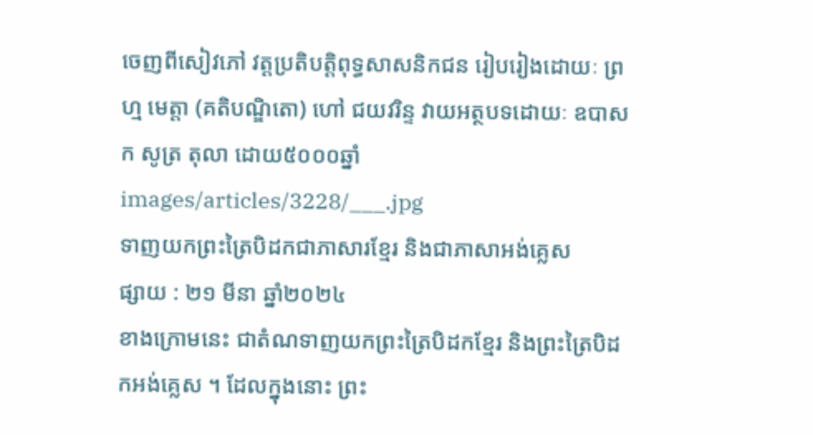ចេញពីសៀវភៅ វត្តប្រតិបត្តិពុទ្ធសាសនិកជន រៀបរៀងដោយៈ ព្រហ្ម មេត្តា (គតិបណ្ឌិតោ) ហៅ ជយវរិន្ទ វាយអត្ថបទដោយៈ ឧបាសក សូត្រ តុលា ដោយ៥០០០ឆ្នាំ
images/articles/3228/___.jpg
ទាញយកព្រះត្រៃបិដកជាភាសារខ្មែរ និងជាភាសាអង់គ្លេស
ផ្សាយ : ២១ មីនា ឆ្នាំ២០២៤
ខាងក្រោមនេះ ជាតំណទាញយកព្រះត្រៃបិដកខ្មែរ និងព្រះត្រៃបិដកអង់គ្លេស ។ ដែលក្នុងនោះ ព្រះ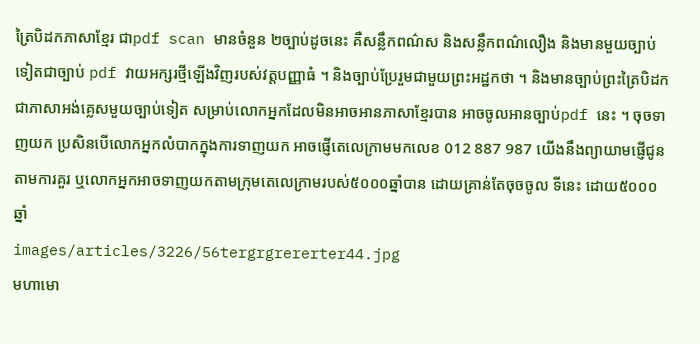ត្រៃបិដកភាសាខ្មែរ ជាpdf scan មានចំនួន ២ច្បាប់ដូចនេះ គឺសន្លឹកពណ៌ស និងសន្លឹកពណ៌លឿង និងមានមួយច្បាប់ទៀតជាច្បាប់ pdf វាយអក្សរថ្មីឡើងវិញរបស់វត្តបញ្ញាធំ ។ និងច្បាប់ប្រែរួមជាមួយព្រះអដ្ឋកថា ។ និងមានច្បាប់ព្រះត្រៃបិដកជាភាសាអង់គ្លេសមួយច្បាប់ទៀត សម្រាប់លោកអ្នកដែលមិនអាចអានភាសាខ្មែរបាន អាចចូលអានច្បាប់pdf នេះ ។ ចុចទាញយក ប្រសិនបើលោកអ្នកលំបាកក្នុងការទាញយក អាចផ្ញើតេលេក្រាមមកលេខ 012 887 987 យើងនឹងព្យាយាមផ្ញើជូនតាមការគួរ ឬលោកអ្នកអាចទាញយកតាមក្រុមតេលេក្រាមរបស់៥០០០ឆ្នាំបាន ដោយគ្រាន់តែចុចចូល ទីនេះ ដោយ៥០០០ឆ្នាំ
images/articles/3226/56tergrgrererter44.jpg
មហាមោ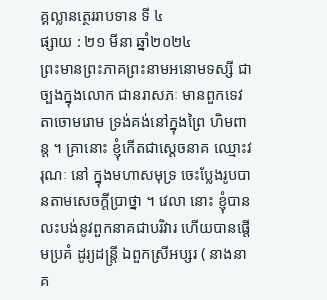គ្គល្លានត្ថេររាបទាន ទី ៤
ផ្សាយ : ២១ មីនា ឆ្នាំ២០២៤
ព្រះមានព្រះភាគព្រះនាមអនោមទស្សី ជាច្បងក្នុងលោក ជានរាសភៈ មានពួកទេវតាចោមរោម ទ្រង់គង់នៅក្នុងព្រៃ ហិមពាន្ត ។ គ្រានោះ ខ្ញុំកើតជាស្តេចនាគ ឈ្មោះវរុណៈ នៅ ក្នុងមហាសមុទ្រ ចេះប្លែងរូបបានតាមសេចក្តីប្រាថ្នា ។ វេលា នោះ ខ្ញុំបានលះបង់នូវពួកនាគជាបរិវារ ហើយបានផ្តើមប្រគំ ដូរ្យដន្រ្តី ឯពួកស្រីអប្សរ ( នាងនាគ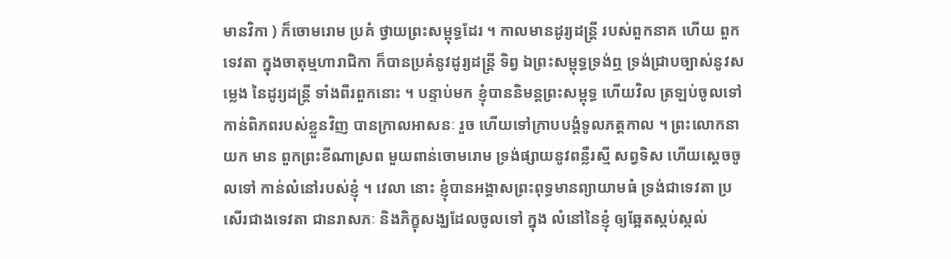មានវិកា ) ក៏ចោមរោម ប្រគំ ថ្វាយព្រះសម្ពុទ្ធដែរ ។ កាលមានដូរ្យដន្ត្រី របស់ពួកនាគ ហើយ ពួកទេវតា ក្នុងចាតុម្មហារាជិកា ក៏បានប្រគំនូវដូរ្យដន្រ្តី ទិព្វ ឯព្រះសម្ពុទ្ធទ្រង់ឮ ទ្រង់ជ្រាបច្បាស់នូវសម្លេង នៃដូរ្យដន្ត្រី ទាំងពីរពួកនោះ ។ បន្ទាប់មក ខ្ញុំបាននិមន្តព្រះសម្ពុទ្ធ ហើយវិល ត្រឡប់ចូលទៅកាន់ពិភពរបស់ខ្លួនវិញ បានក្រាលអាសនៈ រួច ហើយទៅក្រាបបង្គំទូលភត្តកាល ។ ព្រះលោកនាយក មាន ពួកព្រះខីណាស្រព មួយពាន់ចោមរោម ទ្រង់ផ្សាយនូវពន្លឺរស្មី សព្វទិស ហើយស្តេចចូលទៅ កាន់លំនៅរបស់ខ្ញុំ ។ វេលា នោះ ខ្ញុំបានអង្គាសព្រះពុទ្ធមានព្យាយាមធំ ទ្រង់ជាទេវតា ប្រសើរជាងទេវតា ជានរាសភៈ និងភិក្ខុសង្ឃដែលចូលទៅ ក្នុង លំនៅនៃខ្ញុំ ឲ្យឆ្អែតស្កប់ស្កល់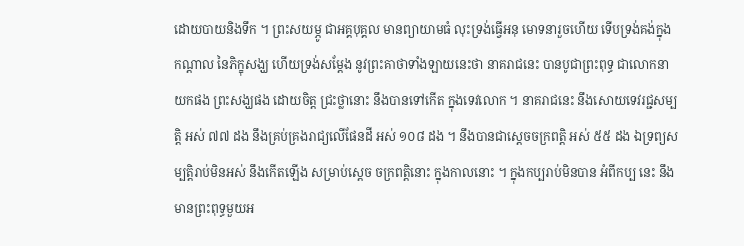ដោយបាយនិងទឹក ។ ព្រះសយម្ភូ ជាអគ្គបុគ្គល មានព្យាយាមធំ លុះទ្រង់ធ្វើអនុ មោទនារួចហើយ ទើបទ្រង់គង់ក្នុងកណ្តាល នៃភិក្ខុសង្ឃ ហើយទ្រង់សម្តែង នូវព្រះគាថាទាំងឡាយនេះថា នាគរាជនេះ បានបូជាព្រះពុទ្ធ ជាលោកនាយកផង ព្រះសង្ឃផង ដោយចិត្ត ជ្រះថ្លានោះ នឹងបានទៅកើត ក្នុងទេវលោក ។ នាគរាជនេះ នឹងសោយទេវរជ្ជសម្បត្តិ អស់ ៧៧ ដង នឹងគ្រប់គ្រងរាជ្យលើផែនដី អស់ ១០៨ ដង ។ នឹងបានជាស្តេចចក្រពត្តិ អស់ ៥៥ ដង ឯទ្រព្យសម្បត្តិរាប់មិនអស់ នឹងកើតឡើង សម្រាប់ស្តេច ចក្រពត្តិនោះ ក្នុងកាលនោះ ។ ក្នុងកប្បរាប់មិនបាន អំពីកប្ប នេះ នឹងមានព្រះពុទ្ធមួយអ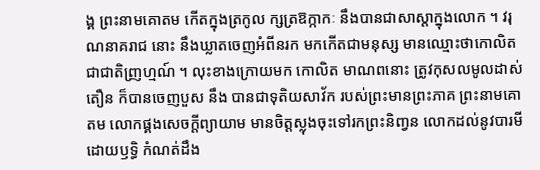ង្គ ព្រះនាមគោតម កើតក្នុងត្រកូល ក្សត្រឱក្កាកៈ នឹងបានជាសាស្តាក្នុងលោក ។ វរុណនាគរាជ នោះ នឹងឃ្លាតចេញអំពីនរក មកកើតជាមនុស្ស មានឈ្មោះថាកោលិត ជាជាតិញ្រហ្មណ៍ ។ លុះខាងក្រោយមក កោលិត មាណពនោះ ត្រូវកុសលមូលដាស់តឿន ក៏បានចេញបួស នឹង បានជាទុតិយសាវ័ក របស់ព្រះមានព្រះភាគ ព្រះនាមគោតម លោកផ្គងសេចក្តីព្យាយាម មានចិត្តស្លុងចុះទៅរកព្រះនិញ្វន លោកដល់នូវបារមីដោយឫទ្ធិ កំណត់ដឹង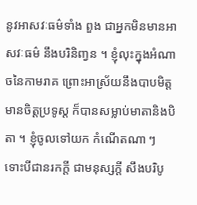នូវអាសវៈធម៌ទាំង ពួង ជាអ្នកមិនមានអាសវៈធម៌ នឹងបរិនិញ្វន ។ ខ្ញុំលុះក្នុងអំណាចនៃកាមរាគ ព្រោះអាស្រ័យនឹងបាបមិត្ត មានចិត្តប្រទូស្ត ក៏បានសម្លាប់មាតានិងបិតា ។ ខ្ញុំចូលទៅយក កំណើតណា ៗ ទោះបីជានរកក្តី ជាមនុស្សក្តី សឹងបរិបូ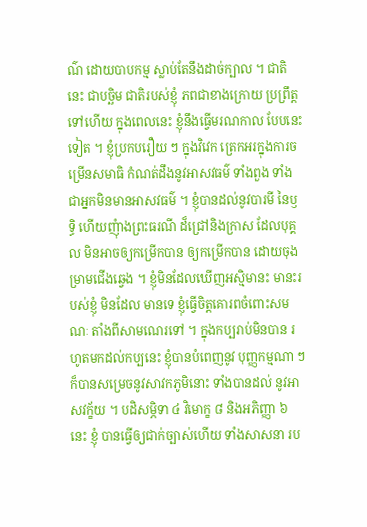ណ៌ ដោយបាបកម្ម ស្លាប់តែនឹងដាច់ក្បាល ។ ជាតិនេះ ជាបច្ឆិម ជាតិរបស់ខ្ញុំ ភពជាខាងក្រោយ ប្រព្រឹត្តទៅហើយ ក្នុងពេលនេះ ខ្ញុំនឹងធ្វើមរណកាល បែបនេះទៀត ។ ខ្ញុំប្រកបរឿយ ៗ ក្នុងវិវេក ត្រេកអរក្នុងការចម្រើនសមាធិ កំណត់ដឹងនូវអាសវធម៌ ទាំងពួង ទាំងជាអ្នកមិនមានអាសវធម៌ ។ ខ្ញុំបានដល់នូវបារមី នៃឫទ្ធិ ហើយញុំាងព្រះធរណី ដ៏ជ្រៅនិងក្រាស ដែលបុគ្គល មិនអាចឲ្យកម្រើកបាន ឲ្យកម្រើកបាន ដោយចុងម្រាមជើងឆ្វេង ។ ខ្ញុំមិនដែលឃើញអស្មិមានះ មានះរបស់ខ្ញុំ មិនដែល មានទេ ខ្ញុំធ្វើចិត្តគោរពចំពោះសមណៈ តាំងពីសាមណេរទៅ ។ ក្នុងកប្បរាប់មិនបាន រហូតមកដល់កប្បនេះ ខ្ញុំបានបំពេញនូវ បុញ្ញកម្មណា ៗ ក៏បានសម្រេចនូវសាវកភូមិនោះ ទាំងបានដល់ នូវអាសវក្ខ័យ ។ បដិសម្ភិទា ៤ វិមោក្ខ ៨ និងអភិញ្ញា ៦ នេះ ខ្ញុំ បានធ្វើឲ្យជាក់ច្បាស់ហើយ ទាំងសាសនា រប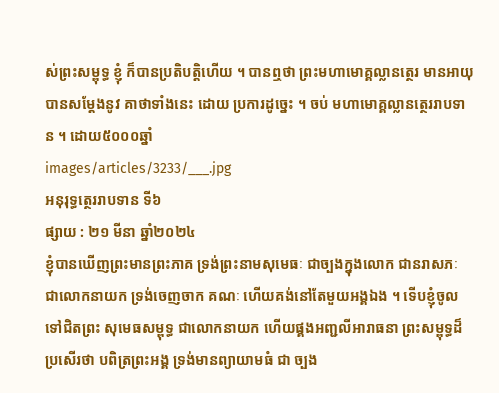ស់ព្រះសម្ពុទ្ធ ខ្ញុំ ក៏បានប្រតិបត្តិហើយ ។ បានឮថា ព្រះមហាមោគ្គល្លានត្ថេរ មានអាយុ បានសម្តែងនូវ គាថាទាំងនេះ ដោយ ប្រការដូច្នេះ ។ ចប់ មហាមោគ្គល្លានត្ថេររាបទាន ។ ដោយ៥០០០ឆ្នាំ
images/articles/3233/___.jpg
អនុរុទ្ធត្ថេររាបទាន ទី៦
ផ្សាយ : ២១ មីនា ឆ្នាំ២០២៤
ខ្ញុំបានឃើញព្រះមានព្រះភាគ ទ្រង់ព្រះនាមសុមេធៈ ជាច្បងក្នុងលោក ជានរាសភៈ ជាលោកនាយក ទ្រង់ចេញចាក គណៈ ហើយគង់នៅតែមួយអង្គឯង ។ ទើបខ្ញុំចូលទៅជិតព្រះ សុមេធសម្ពុទ្ធ ជាលោកនាយក ហើយផ្គងអញ្ជលីអារាធនា ព្រះសម្ពុទ្ធដ៏ប្រសើរថា បពិត្រព្រះអង្គ ទ្រង់មានព្យាយាមធំ ជា ច្បង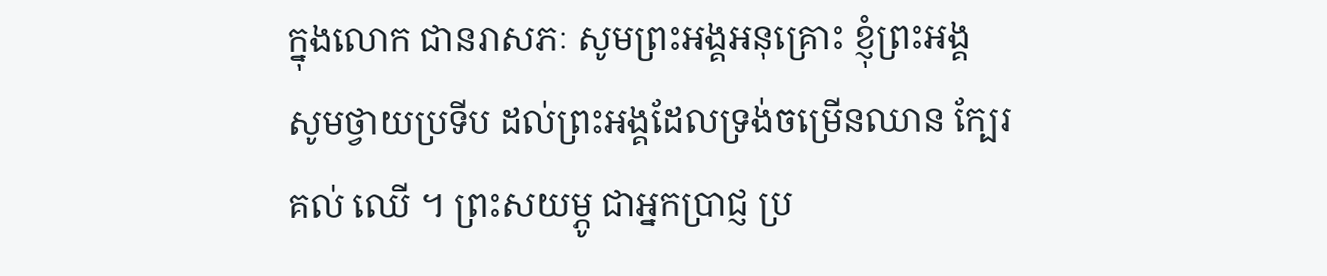ក្នុងលោក ជានរាសភៈ សូមព្រះអង្គអនុគ្រោះ ខ្ញុំព្រះអង្គ សូមថ្វាយប្រទីប ដល់ព្រះអង្គដែលទ្រង់ចម្រើនឈាន ក្បែរគល់ ឈើ ។ ព្រះសយម្ភូ ជាអ្នកប្រាជ្ញ ប្រ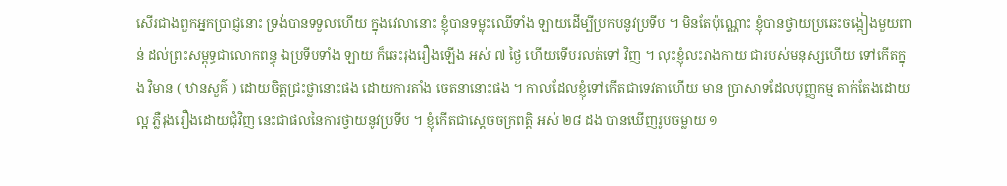សើរជាងពួកអ្នកប្រាជ្ញនោះ ទ្រង់បានទទួលហើយ ក្នុងវេលានោះ ខ្ញុំបានទម្លុះឈើទាំង ឡាយដើម្បីប្រកបនូវប្រទីប ។ មិនតែប៉ុណ្ណោះ ខ្ញុំបានថ្វាយប្រឆេះចង្កៀងមួយពាន់ ដល់ព្រះសម្ពុទ្ធជាលោកពន្ធុ ឯប្រទីបទាំង ឡាយ ក៏ឆេះរុងរឿងឡើង អស់ ៧ ថ្ងៃ ហើយទើបរលត់ទៅ វិញ ។ លុះខ្ញុំលះរាងកាយ ជារបស់មនុស្សហើយ ទៅកើតក្នុង វិមាន ( ឋានសួគ៌ ) ដោយចិត្តជ្រះថ្លានោះផង ដោយការតាំង ចេតនានោះផង ។ កាលដែលខ្ញុំទៅកើតជាទេវតាហើយ មាន ប្រាសាទដែលបុញ្ញកម្ម តាក់តែងដោយល្អ ភ្លឺរុងរឿងដោយជុំវិញ នេះជាផលនៃការថ្វាយនូវប្រទីប ។ ខ្ញុំកើតជាស្តេចចក្រពត្តិ អស់ ២៨ ដង បានឃើញរូបចម្លាយ ១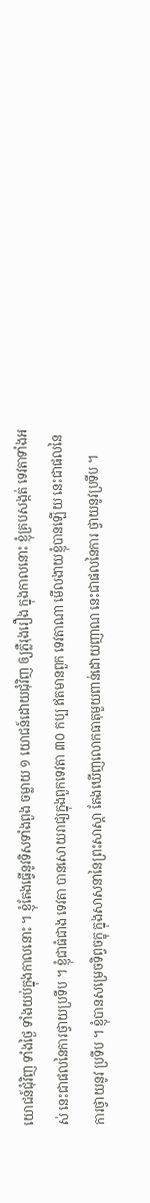យោជន៍ជុំវិញ ទាំងថ្ងៃ ទាំងយប់ក្នុងកាលនោះ ។ ខ្ញុំតែងធ្វើនូវទិសទាំងពួង ចម្លាយ ១ យោជន៍ដោយជុំវិញ ឲ្យភ្លឺរុងរឿង ក្នុងកាលនោះ ខ្ញុំគ្របសង្កត់ ទេវតាទាំងអស់ នេះជាផលនៃការថ្វាយប្រទីប ។ ខ្ញុំជាធំជាង ទេវតា បានសោយរាជ្យក្នុងពួកទេវតា ៣០ កប្ប ឥតមានពួក ទេវតាណា មើលងាយខ្ញុំបានឡើយ នេះជាផលនៃការថ្វាយនូវ ប្រទីប ។ ខ្ញុំបានសម្រេចទិព្វចក្ខុ ក្នុងសាសនានៃព្រះសាស្តា តែងឃើញលោកធាតុមួយពាន់ដោយញាណ នេះជាផលនៃការ ថ្វាយនូវប្រទីប ។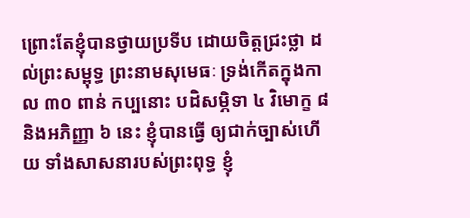ព្រោះតែខ្ញុំបានថ្វាយប្រទីប ដោយចិត្តជ្រះថ្លា ដល់ព្រះសម្ពុទ្ធ ព្រះនាមសុមេធៈ ទ្រង់កើតក្នុងកាល ៣០ ពាន់ កប្បនោះ បដិសម្ភិទា ៤ វិមោក្ខ ៨ និងអភិញ្ញា ៦ នេះ ខ្ញុំបានធ្វើ ឲ្យជាក់ច្បាស់ហើយ ទាំងសាសនារបស់ព្រះពុទ្ធ ខ្ញុំ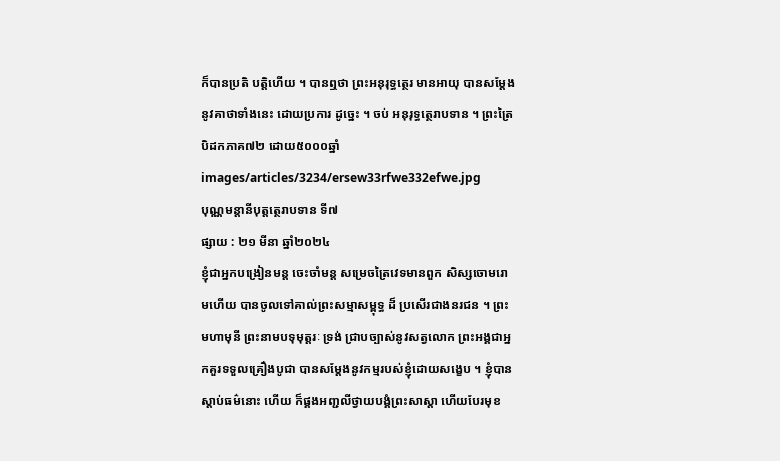ក៏បានប្រតិ បត្តិហើយ ។ បានឮថា ព្រះអនុរុទ្ធត្ថេរ មានអាយុ បានសម្តែងនូវគាថាទាំងនេះ ដោយប្រការ ដូច្នេះ ។ ចប់ អនុរុទ្ធត្ថេរាបទាន ។ ព្រះត្រៃបិដកភាគ៧២ ដោយ៥០០០ឆ្នាំ
images/articles/3234/ersew33rfwe332efwe.jpg
បុណ្ណមន្តានីបុត្តត្ថេរាបទាន ទី៧
ផ្សាយ : ២១ មីនា ឆ្នាំ២០២៤
ខ្ញុំជាអ្នកបង្រៀនមន្ត ចេះចាំមន្ត សម្រេចត្រៃវេទមានពួក សិស្សចោមរោមហើយ បានចូលទៅគាល់ព្រះសម្មាសម្ពុទ្ធ ដ៏ ប្រសើរជាងនរជន ។ ព្រះមហាមុនី ព្រះនាមបទុមុត្តរៈ ទ្រង់ ជ្រាបច្បាស់នូវសត្វលោក ព្រះអង្គជាអ្នកគួរទទួលគ្រឿងបូជា បានសម្តែងនូវកម្មរបស់ខ្ញុំដោយសង្ខេប ។ ខ្ញុំបានស្តាប់ធម៌នោះ ហើយ ក៏ផ្គងអញ្ជលីថ្វាយបង្គំព្រះសាស្តា ហើយបែរមុខ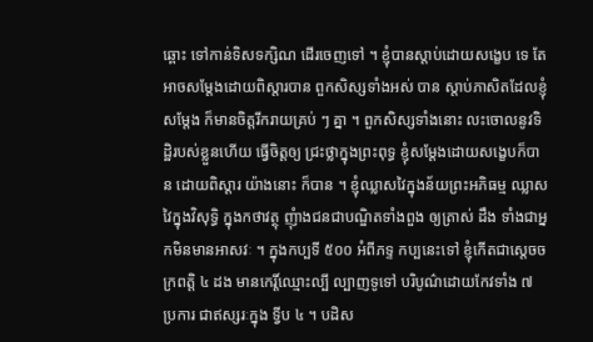ឆ្ពោះ ទៅកាន់ទិសទក្សិណ ដើរចេញទៅ ។ ខ្ញុំបានស្តាប់ដោយសង្ខេប ទេ តែអាចសម្តែងដោយពិស្តារបាន ពួកសិស្សទាំងអស់ បាន ស្តាប់ភាសិតដែលខ្ញុំសម្តែង ក៏មានចិត្តរីករាយគ្រប់ ៗ គ្នា ។ ពួកសិស្សទាំងនោះ លះចោលនូវទិដ្ឋិរបស់ខ្លួនហើយ ធ្វើចិត្តឲ្យ ជ្រះថ្លាក្នុងព្រះពុទ្ធ ខ្ញុំសម្តែងដោយសង្ខេបក៏បាន ដោយពិស្តារ យ៉ាងនោះ ក៏បាន ។ ខ្ញុំឈ្លាសវៃក្នុងន័យព្រះអភិធម្ម ឈ្លាស វៃក្នុងវិសុទ្ធិ ក្នុងកថាវត្ថុ ញុំាងជនជាបណ្ឌិតទាំងពួង ឲ្យត្រាស់ ដឹង ទាំងជាអ្នកមិនមានអាសវៈ ។ ក្នុងកប្បទី ៥០០ អំពីភទ្ទ កប្បនេះទៅ ខ្ញុំកើតជាស្តេចចក្រពត្តិ ៤ ដង មានកេរ្តិ៍ឈ្មោះល្បី ល្បាញទូទៅ បរិបូណ៌ដោយកែវទាំង ៧ ប្រការ ជាឥស្សរៈក្នុង ទ្វីប ៤ ។ បដិស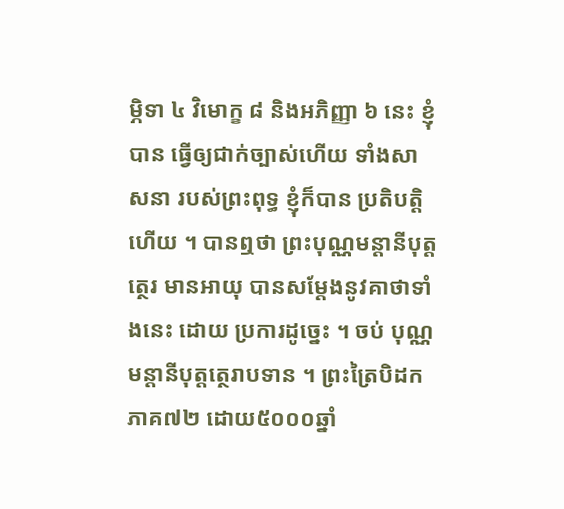ម្ភិទា ៤ វិមោក្ខ ៨ និងអភិញ្ញា ៦ នេះ ខ្ញុំបាន ធ្វើឲ្យជាក់ច្បាស់ហើយ ទាំងសាសនា របស់ព្រះពុទ្ធ ខ្ញុំក៏បាន ប្រតិបត្តិហើយ ។ បានឮថា ព្រះបុណ្ណមន្តានីបុត្តត្ថេរ មានអាយុ បានសម្តែងនូវគាថាទាំងនេះ ដោយ ប្រការដូច្នេះ ។ ចប់ បុណ្ណមន្តានីបុត្តត្ថេរាបទាន ។ ព្រះត្រៃបិដកភាគ៧២ ដោយ៥០០០ឆ្នាំ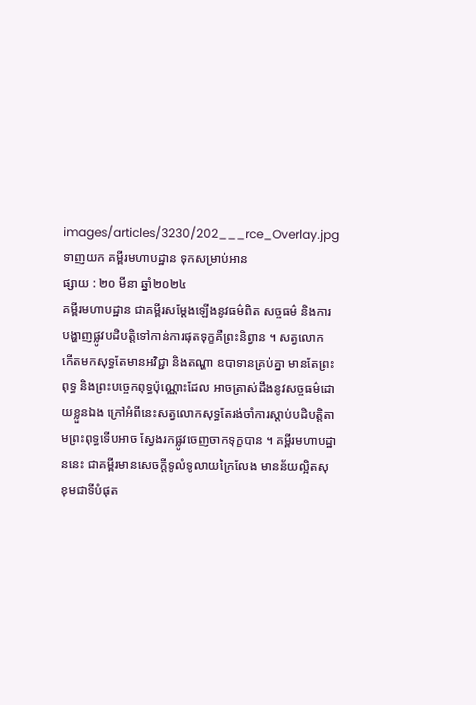images/articles/3230/202___rce_Overlay.jpg
ទាញយក គម្ពីរមហាបដ្ឋាន ទុកសម្រាប់អាន
ផ្សាយ : ២០ មីនា ឆ្នាំ២០២៤
គម្ពីរមហាបដ្ឋាន ជាគម្ពីរសម្តែងឡើងនូវធម៌ពិត សច្ចធម៌ និងការបង្ហាញផ្លូវបដិបត្តិទៅកាន់ការផុតទុក្ខគឺព្រះនិព្វាន ។ សត្វលោក កើតមកសុទ្ធតែមានអវិជ្ជា និងតណ្ហា ឧបាទានគ្រប់គ្នា មានតែព្រះពុទ្ធ និងព្រះបច្ចេកពុទ្ធប៉ុណ្ណោះដែល អាចត្រាស់ដឹងនូវសច្ចធម៌ដោយខ្លួនឯង ក្រៅអំពីនេះសត្វលោកសុទ្ធតែរង់ចាំការស្តាប់បដិបត្តិតាមព្រះពុទ្ធទើបអាច ស្វែងរកផ្លូវចេញចាកទុក្ខបាន ។ គម្ពីរមហាបដ្ឋាននេះ ជាគម្ពីរមានសេចក្តីទូលំទូលាយក្រៃលែង មានន័យល្អិតសុខុមជាទីបំផុត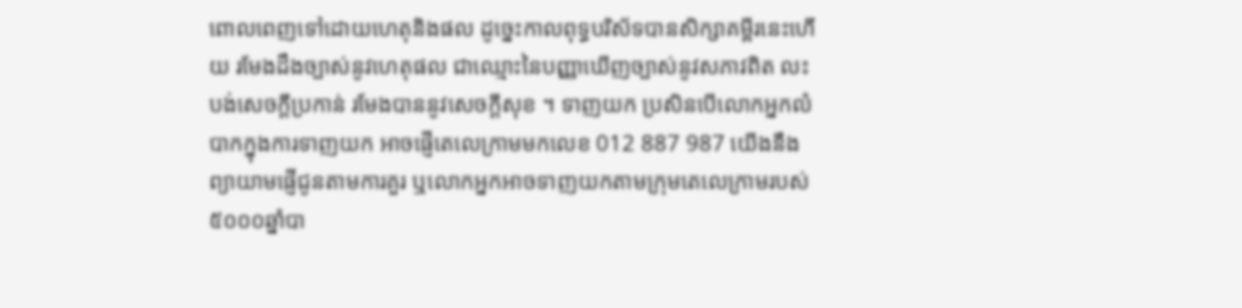ពោលពេញទៅដោយហេតុនិងផល ដូច្នេះកាលពុទ្ធបរិស័ទបានសិក្សាគម្ពីរនេះហើយ រមែងដឹងច្បាស់នូវហេតុផល ជាឈ្មោះនៃបញ្ញាឃើញច្បាស់នូវសភាវពិត លះបង់សេចក្តីប្រកាន់ រមែងបាននូវសេចក្តីសុខ ។ ទាញយក ប្រសិនបើលោកអ្នកលំបាកក្នុងការទាញយក អាចផ្ញើតេលេក្រាមមកលេខ 012 887 987 យើងនឹងព្យាយាមផ្ញើជូនតាមការគួរ ឬលោកអ្នកអាចទាញយកតាមក្រុមតេលេក្រាមរបស់៥០០០ឆ្នាំបា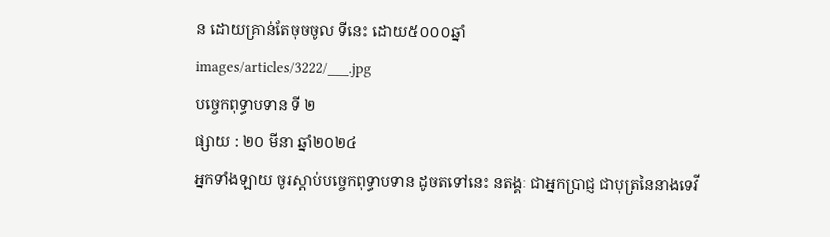ន ដោយគ្រាន់តែចុចចូល ទីនេះ ដោយ៥០០០ឆ្នាំ
images/articles/3222/___.jpg
បច្ចេកពុទ្ធាបទាន ទី ២
ផ្សាយ : ២០ មីនា ឆ្នាំ២០២៤
អ្នកទាំងឡាយ ចូរស្តាប់បច្ចេកពុទ្ធាបទាន ដូចតទៅនេះ នតង្គៈ ជាអ្នកប្រាជ្ញ ជាបុត្រនៃនាងទេវី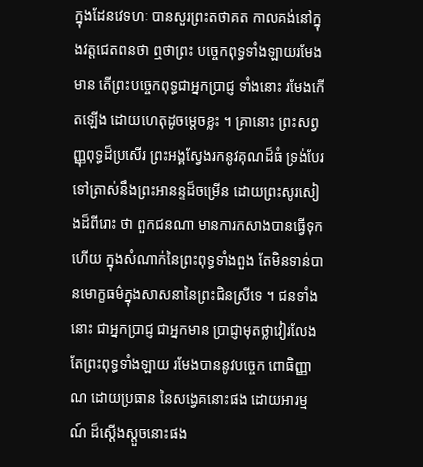ក្នុងដែនវេទហៈ បានសួរព្រះតថាគត កាលគង់នៅក្នុងវត្តជេតពនថា ឮថាព្រះ បច្ចេកពុទ្ធទាំងឡាយរមែងមាន តើព្រះបច្ចេកពុទ្ធជាអ្នកប្រាជ្ញ ទាំងនោះ រមែងកើតឡើង ដោយហេតុដូចម្តេចខ្លះ ។ គ្រានោះ ព្រះសព្វញ្ញុពុទ្ធដ៏ប្រសើរ ព្រះអង្គស្វែងរកនូវគុណដ៏ធំ ទ្រង់បែរ ទៅត្រាស់នឹងព្រះអានន្ទដ៏ចម្រើន ដោយព្រះសូរសៀងដ៏ពីរោះ ថា ពួកជនណា មានការកសាងបានធ្វើទុកហើយ ក្នុងសំណាក់នៃព្រះពុទ្ធទាំងពួង តែមិនទាន់បានមោក្ខធម៌ក្នុងសាសនានៃព្រះជិនស្រីទេ ។ ជនទាំងនោះ ជាអ្នកប្រាជ្ញ ជាអ្នកមាន ប្រាជ្ញាមុតថ្លាវៀរលែងតែព្រះពុទ្ធទាំងឡាយ រមែងបាននូវបច្ចេក ពោធិញ្ញាណ ដោយប្រធាន នៃសង្វេគនោះផង ដោយអារម្មណ៍ ដ៏ស្តើងស្តួចនោះផង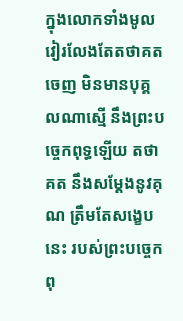ក្នុងលោកទាំងមូល វៀរលែងតែតថាគត ចេញ មិនមានបុគ្គលណាស្មើ នឹងព្រះបច្ចេកពុទ្ធឡើយ តថាគត នឹងសម្តែងនូវគុណ ត្រឹមតែសង្ខេបនេះ របស់ព្រះបច្ចេកពុ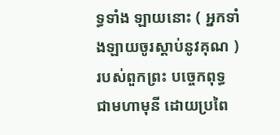ទ្ធទាំង ឡាយនោះ ( អ្នកទាំងឡាយចូរស្តាប់នូវគុណ ) របស់ពួកព្រះ បច្ចេកពុទ្ធ ជាមហាមុនី ដោយប្រពៃ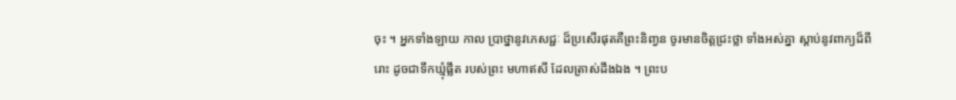ចុះ ។ អ្នកទាំងឡាយ កាល ប្រាថ្នានូវភេសជ្ជៈ ដ៏ប្រសើរផុតគឺព្រះនិញ្វន ចូរមានចិត្តជ្រះថ្លា ទាំងអស់គ្នា ស្តាប់នូវពាក្យដ៏ពីរោះ ដូចជាទឹកឃ្មុំផ្លឹត របស់ព្រះ មហាឥសី ដែលត្រាស់ដឹងឯង ។ ព្រះប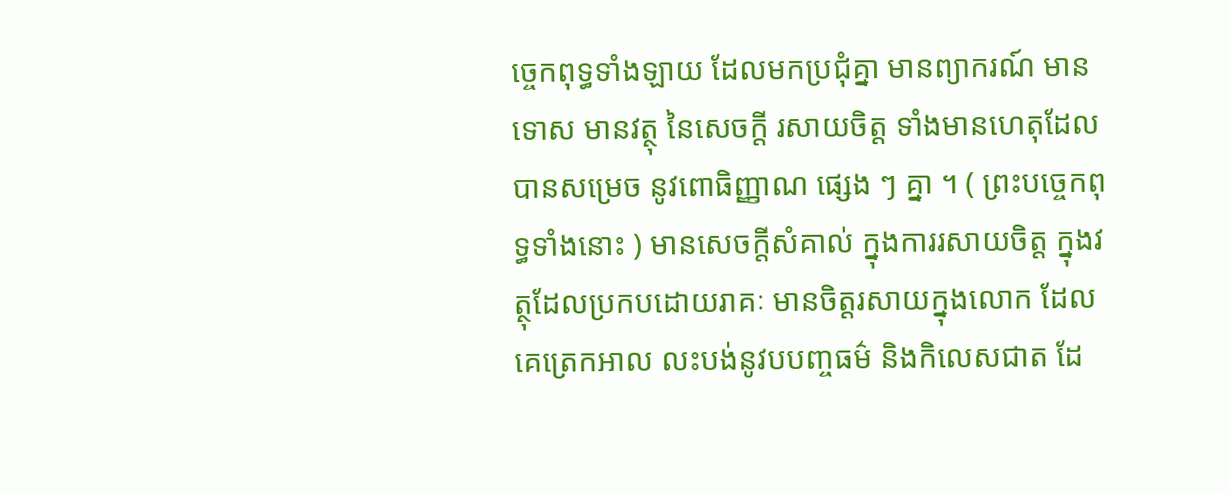ច្ចេកពុទ្ធទាំងឡាយ ដែលមកប្រជុំគ្នា មានព្យាករណ៍ មានទោស មានវត្ថុ នៃសេចក្តី រសាយចិត្ត ទាំងមានហេតុដែលបានសម្រេច នូវពោធិញ្ញាណ ផ្សេង ៗ គ្នា ។ ( ព្រះបច្ចេកពុទ្ធទាំងនោះ ) មានសេចក្តីសំគាល់ ក្នុងការរសាយចិត្ត ក្នុងវត្ថុដែលប្រកបដោយរាគៈ មានចិត្តរសាយក្នុងលោក ដែលគេត្រេកអាល លះបង់នូវបបញ្ចធម៌ និងកិលេសជាត ដែ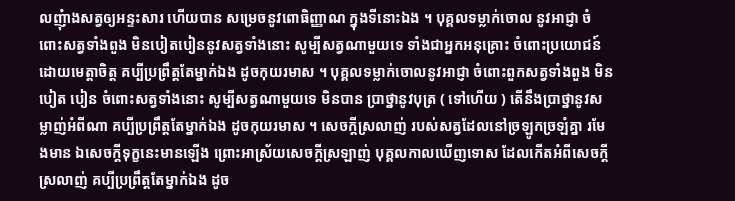លញុំាងសត្វឲ្យអន្ទះសារ ហើយបាន សម្រេចនូវពោធិញ្ញាណ ក្នុងទីនោះឯង ។ បុគ្គលទម្លាក់ចោល នូវអាជ្ញា ចំពោះសត្វទាំងពួង មិនបៀតបៀននូវសត្វទាំងនោះ សូម្បីសត្វណាមួយទេ ទាំងជាអ្នកអនុគ្រោះ ចំពោះប្រយោជន៍ ដោយមេត្តាចិត្ត គប្បីប្រព្រឹត្តតែម្នាក់ឯង ដូចកុយរមាស ។ បុគ្គលទម្លាក់ចោលនូវអាជ្ញា ចំពោះពួកសត្វទាំងពួង មិនបៀត បៀន ចំពោះសត្វទាំងនោះ សូម្បីសត្វណាមួយទេ មិនបាន ប្រាថ្នានូវបុត្រ ( ទៅហើយ ) តើនឹងប្រាថ្នានូវសម្លាញ់អំពីណា គប្បីប្រព្រឹត្តតែម្នាក់ឯង ដូចកុយរមាស ។ សេចក្តីស្រលាញ់ របស់សត្វដែលនៅច្រឡូកច្រឡំគ្នា រមែងមាន ឯសេចក្តីទុក្ខនេះមានឡើង ព្រោះអាស្រ័យសេចក្តីស្រឡាញ់ បុគ្គលកាលឃើញទោស ដែលកើតអំពីសេចក្តីស្រលាញ់ គប្បីប្រព្រឹត្តតែម្នាក់ឯង ដូច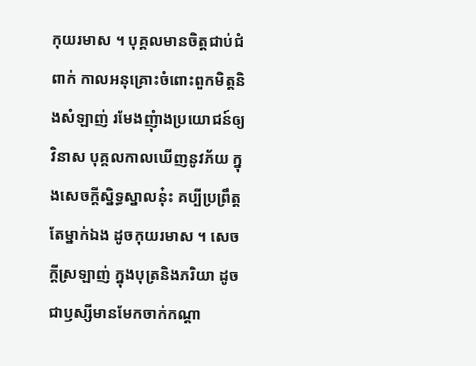កុយរមាស ។ បុគ្គលមានចិត្តជាប់ជំពាក់ កាលអនុគ្រោះចំពោះពួកមិត្តនិងសំឡាញ់ រមែងញុំាងប្រយោជន៍ឲ្យវិនាស បុគ្គលកាលឃើញនូវភ័យ ក្នុងសេចក្តីសិ្នទ្ធស្នាលនុ៎ះ គប្បីប្រព្រឹត្តតែម្នាក់ឯង ដូចកុយរមាស ។ សេចក្តីស្រឡាញ់ ក្នុងបុត្រនិងភរិយា ដូចជាឫស្សីមានមែកចាក់កណ្តា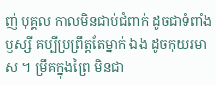ញ់ បុគ្គល កាលមិនជាប់ជំពាក់ ដូចជាទំពាំងឫស្សី គប្បីប្រព្រឹត្តតែម្នាក់ ឯង ដូចកុយរមាស ។ ម្រឹគក្នុងព្រៃ មិនជា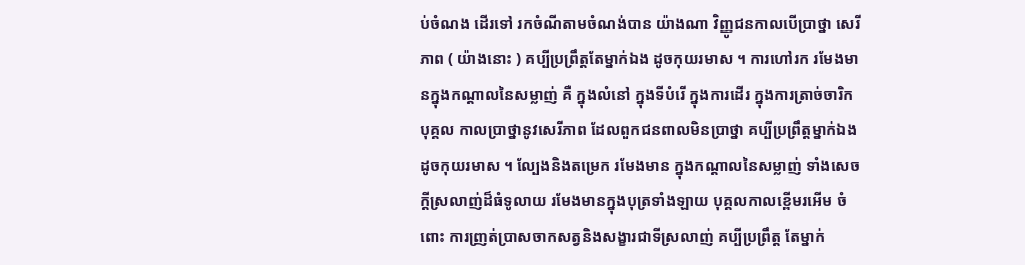ប់ចំណង ដើរទៅ រកចំណីតាមចំណង់បាន យ៉ាងណា វិញ្ញូជនកាលបើប្រាថ្នា សេរីភាព ( យ៉ាងនោះ ) គប្បីប្រព្រឹត្តតែម្នាក់ឯង ដូចកុយរមាស ។ ការហៅរក រមែងមានក្នុងកណ្តាលនៃសម្លាញ់ គឺ ក្នុងលំនៅ ក្នុងទីបំរើ ក្នុងការដើរ ក្នុងការត្រាច់ចារិក បុគ្គល កាលប្រាថ្នានូវសេរីភាព ដែលពួកជនពាលមិនប្រាថ្នា គប្បីប្រព្រឹត្តម្នាក់ឯង ដូចកុយរមាស ។ ល្បែងនិងតម្រេក រមែងមាន ក្នុងកណ្តាលនៃសម្លាញ់ ទាំងសេចក្តីស្រលាញ់ដ៏ធំទូលាយ រមែងមានក្នុងបុត្រទាំងឡាយ បុគ្គលកាលខ្ពើមរអើម ចំពោះ ការញ្រត់ប្រាសចាកសត្វនិងសង្ខារជាទីស្រលាញ់ គប្បីប្រព្រឹត្ត តែម្នាក់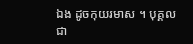ឯង ដូចកុយរមាស ។ បុគ្គលជា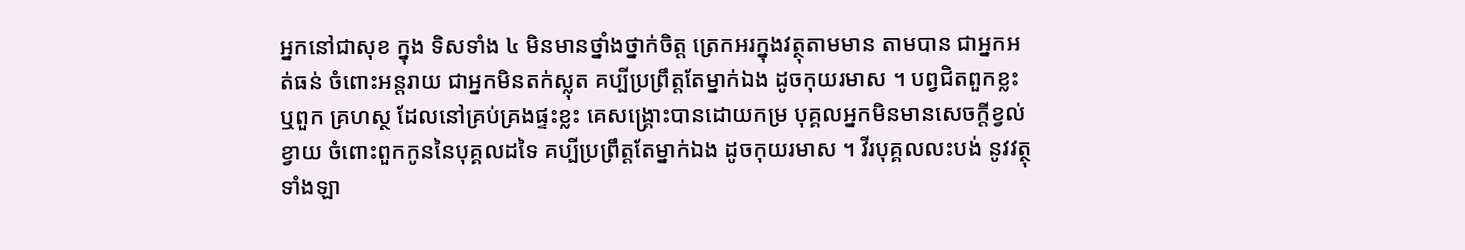អ្នកនៅជាសុខ ក្នុង ទិសទាំង ៤ មិនមានថ្នាំងថ្នាក់ចិត្ត ត្រេកអរក្នុងវត្ថុតាមមាន តាមបាន ជាអ្នកអត់ធន់ ចំពោះអន្តរាយ ជាអ្នកមិនតក់ស្លុត គប្បីប្រព្រឹត្តតែម្នាក់ឯង ដូចកុយរមាស ។ បព្វជិតពួកខ្លះ ឬពួក គ្រហស្ថ ដែលនៅគ្រប់គ្រងផ្ទះខ្លះ គេសង្រ្គោះបានដោយកម្រ បុគ្គលអ្នកមិនមានសេចក្តីខ្វល់ខ្វាយ ចំពោះពួកកូននៃបុគ្គលដទៃ គប្បីប្រព្រឹត្តតែម្នាក់ឯង ដូចកុយរមាស ។ វីរបុគ្គលលះបង់ នូវវត្ថុទាំងឡា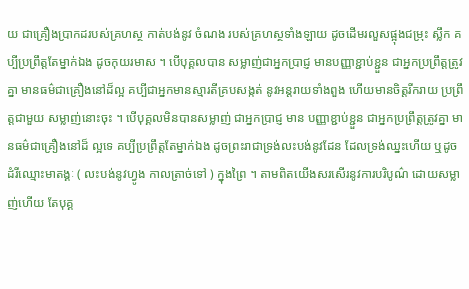យ ជាគ្រឿងប្រាកដរបស់គ្រហស្ថ កាត់បង់នូវ ចំណង របស់គ្រហស្ថទាំងឡាយ ដូចដើមរលួសផ្អុងជម្រុះ ស្លឹក គប្បីប្រព្រឹត្តតែម្នាក់ឯង ដូចកុយរមាស ។ បើបុគ្គលបាន សម្លាញ់ជាអ្នកប្រាជ្ញ មានបញ្ញាខ្ជាប់ខ្ជួន ជាអ្នកប្រព្រឹត្តត្រូវគ្នា មានធម៌ជាគ្រឿងនៅដ៏ល្អ គប្បីជាអ្នកមានស្មារតីគ្របសង្កត់ នូវអន្តរាយទាំងពួង ហើយមានចិត្តរីករាយ ប្រព្រឹត្តជាមួយ សម្លាញ់នោះចុះ ។ បើបុគ្គលមិនបានសម្លាញ់ ជាអ្នកប្រាជ្ញ មាន បញ្ញាខ្ជាប់ខ្ជួន ជាអ្នកប្រព្រឹត្តត្រូវគ្នា មានធម៌ជាគ្រឿងនៅដ៏ ល្អទេ គប្បីប្រព្រឹត្តតែម្នាក់ឯង ដូចព្រះរាជាទ្រង់លះបង់នូវដែន ដែលទ្រង់ឈ្នះហើយ ឬដូចដំរីឈ្មោះមាតង្គៈ ( លះបង់នូវហ្វូង កាលត្រាច់ទៅ ) ក្នុងព្រៃ ។ តាមពិតយើងសរសើរនូវការបរិបូណ៌ ដោយសម្លាញ់ហើយ តែបុគ្គ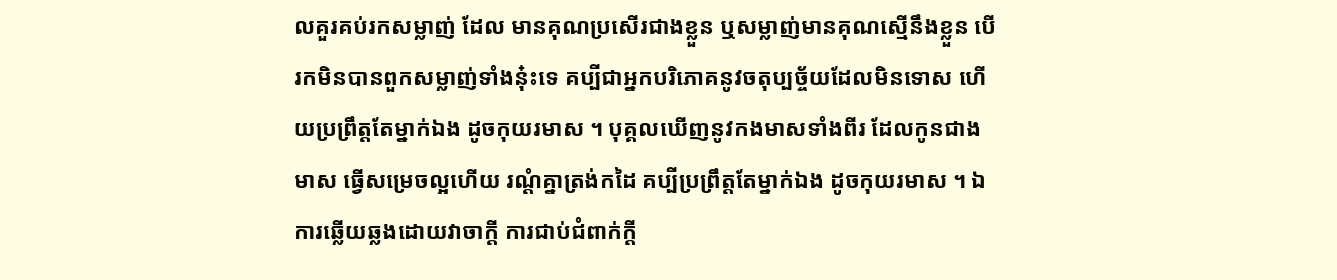លគួរគប់រកសម្លាញ់ ដែល មានគុណប្រសើរជាងខ្លួន ឬសម្លាញ់មានគុណស្មើនឹងខ្លួន បើ រកមិនបានពួកសម្លាញ់ទាំងនុ៎ះទេ គប្បីជាអ្នកបរិភោគនូវចតុប្បច្ច័យដែលមិនទោស ហើយប្រព្រឹត្តតែម្នាក់ឯង ដូចកុយរមាស ។ បុគ្គលឃើញនូវកងមាសទាំងពីរ ដែលកូនជាងមាស ធ្វើសម្រេចល្អហើយ រណ្តំគ្នាត្រង់កដៃ គប្បីប្រព្រឹត្តតែម្នាក់ឯង ដូចកុយរមាស ។ ឯការឆ្លើយឆ្លងដោយវាចាក្តី ការជាប់ជំពាក់ក្តី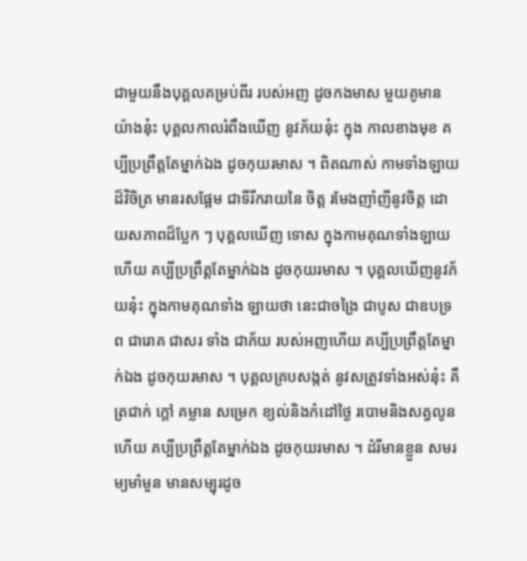ជាមួយនឹងបុគ្គលគម្រប់ពីរ របស់អញ ដូចកងមាស មួយគូមានយ៉ាងនុ៎ះ បុគ្គលកាលរំពឹងឃើញ នូវភ័យនុ៎ះ ក្នុង កាលខាងមុខ គប្បីប្រព្រឹត្តតែម្នាក់ឯង ដូចកុយរមាស ។ ពិតណាស់ កាមទាំងឡាយដ៏វិចិត្រ មានរសផ្អែម ជាទីរីករាយនៃ ចិត្ត រមែងញាំញីនូវចិត្ត ដោយសភាពដ៏ប្លែក ៗ បុគ្គលឃើញ ទោស ក្នុងកាមគុណទាំងឡាយហើយ គប្បីប្រព្រឹត្តតែម្នាក់ឯង ដូចកុយរមាស ។ បុគ្គលឃើញនូវភ័យនុ៎ះ ក្នុងកាមគុណទាំង ឡាយថា នេះជាចង្រៃ ជាបូស ជាឧបទ្រព ជារោគ ជាសរ ទាំង ជាភ័យ របស់អញហើយ គប្បីប្រព្រឹត្តតែម្នាក់ឯង ដូចកុយរមាស ។ បុគ្គលគ្របសង្កត់ នូវសត្រូវទាំងអស់នុ៎ះ គឺ ត្រជាក់ ក្តៅ គម្លាន សម្រេក ខ្យល់និងកំដៅថ្ងៃ របោមនិងសត្វលូន ហើយ គប្បីប្រព្រឹត្តតែម្នាក់ឯង ដូចកុយរមាស ។ ដំរីមានខ្លួន សមរម្យមាំមួន មានសម្បុរដូច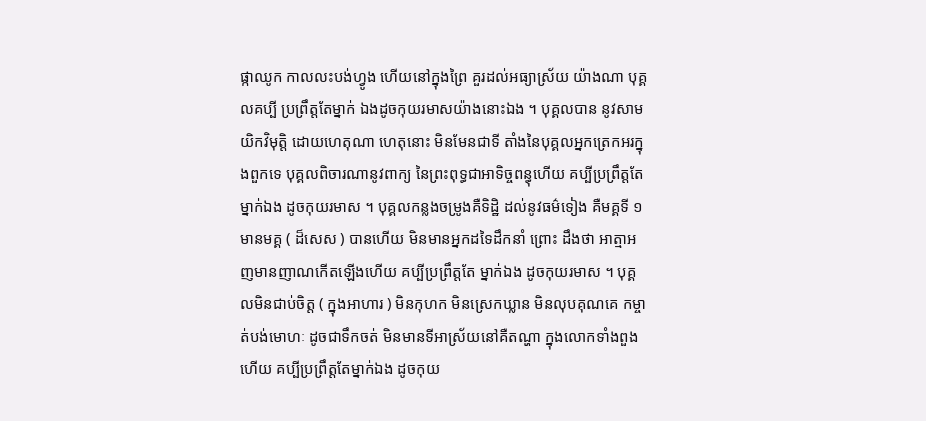ផ្កាឈូក កាលលះបង់ហ្វូង ហើយនៅក្នុងព្រៃ គួរដល់អធ្យាស្រ័យ យ៉ាងណា បុគ្គលគប្បី ប្រព្រឹត្តតែម្នាក់ ឯងដូចកុយរមាសយ៉ាងនោះឯង ។ បុគ្គលបាន នូវសាមយិកវិមុត្តិ ដោយហេតុណា ហេតុនោះ មិនមែនជាទី តាំងនៃបុគ្គលអ្នកត្រេកអរក្នុងពួកទេ បុគ្គលពិចារណានូវពាក្យ នៃព្រះពុទ្ធជាអាទិច្ចពន្ធុហើយ គប្បីប្រព្រឹត្តតែម្នាក់ឯង ដូចកុយរមាស ។ បុគ្គលកន្លងចម្រូងគឺទិដ្ឋិ ដល់នូវធម៌ទៀង គឺមគ្គទី ១ មានមគ្គ ( ដ៏សេស ) បានហើយ មិនមានអ្នកដទៃដឹកនាំ ព្រោះ ដឹងថា អាត្មាអញមានញាណកើតឡើងហើយ គប្បីប្រព្រឹត្តតែ ម្នាក់ឯង ដូចកុយរមាស ។ បុគ្គលមិនជាប់ចិត្ត ( ក្នុងអាហារ ) មិនកុហក មិនស្រេកឃ្លាន មិនលុបគុណគេ កម្ចាត់បង់មោហៈ ដូចជាទឹកចត់ មិនមានទីអាស្រ័យនៅគឺតណ្ហា ក្នុងលោកទាំងពួងហើយ គប្បីប្រព្រឹត្តតែម្នាក់ឯង ដូចកុយ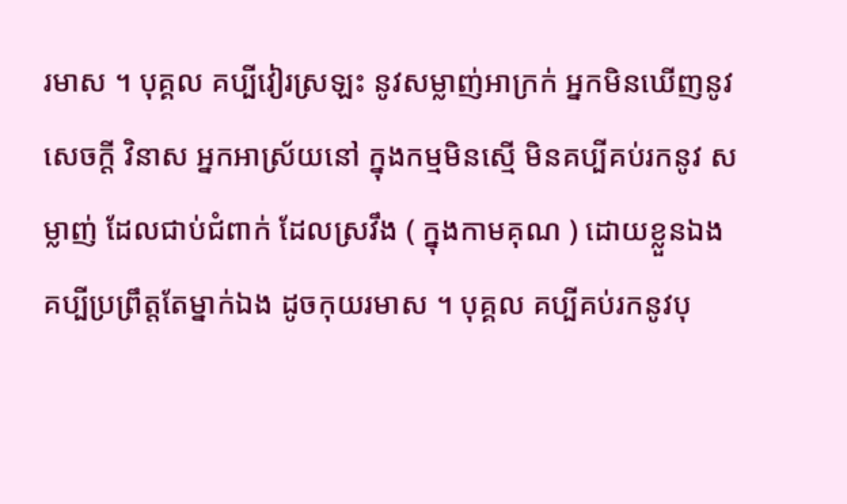រមាស ។ បុគ្គល គប្បីវៀរស្រឡះ នូវសម្លាញ់អាក្រក់ អ្នកមិនឃើញនូវសេចក្តី វិនាស អ្នកអាស្រ័យនៅ ក្នុងកម្មមិនស្មើ មិនគប្បីគប់រកនូវ សម្លាញ់ ដែលជាប់ជំពាក់ ដែលស្រវឹង ( ក្នុងកាមគុណ ) ដោយខ្លួនឯង គប្បីប្រព្រឹត្តតែម្នាក់ឯង ដូចកុយរមាស ។ បុគ្គល គប្បីគប់រកនូវបុ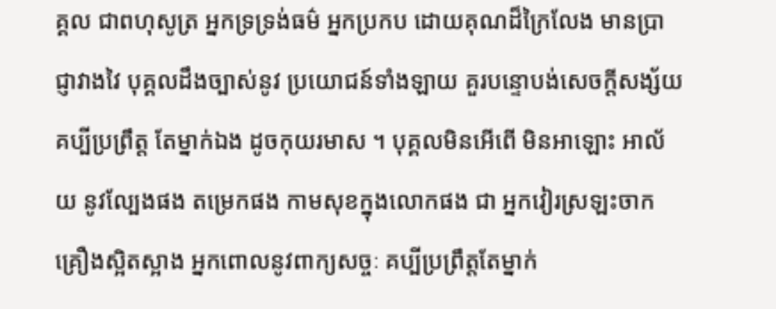គ្គល ជាពហុសូត្រ អ្នកទ្រទ្រង់ធម៌ អ្នកប្រកប ដោយគុណដ៏ក្រៃលែង មានប្រាជ្ញាវាងវៃ បុគ្គលដឹងច្បាស់នូវ ប្រយោជន៍ទាំងឡាយ គួរបន្ទោបង់សេចក្តីសង្ស័យ គប្បីប្រព្រឹត្ត តែម្នាក់ឯង ដូចកុយរមាស ។ បុគ្គលមិនអើពើ មិនអាឡោះ អាល័យ នូវល្បែងផង តម្រេកផង កាមសុខក្នុងលោកផង ជា អ្នកវៀរស្រឡះចាកគ្រឿងស្អិតស្អាង អ្នកពោលនូវពាក្យសច្ចៈ គប្បីប្រព្រឹត្តតែម្នាក់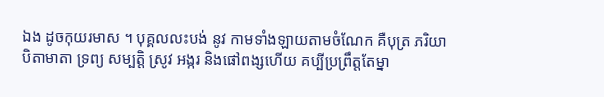ឯង ដូចកុយរមាស ។ បុគ្គលលះបង់ នូវ កាមទាំងឡាយតាមចំណែក គឺបុត្រ ភរិយា បិតាមាតា ទ្រព្យ សម្បត្តិ ស្រូវ អង្ករ និងផៅពង្សហើយ គប្បីប្រព្រឹត្តតែម្នា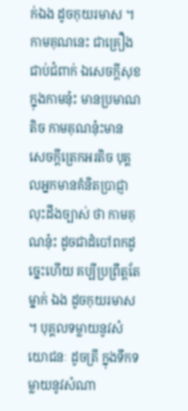ក់ឯង ដូចកុយរមាស ។ កាមគុណនេះ ជាគ្រឿងជាប់ជំពាក់ ឯសេចក្តីសុខ ក្នុងកាមនុ៎ះ មានប្រមាណតិច កាមគុណនុ៎ះមាន សេចក្តីត្រេកអរតិច បុគ្គលអ្នកមានគំនិតប្រាជ្ញា លុះដឹងច្បាស់ ថា កាមគុណនុ៎ះ ដូចជាដំបៅពកដូច្នេះហើយ គប្បីប្រព្រឹត្តតែម្នាក់ ឯង ដូចកុយរមាស ។ បុគ្គលទម្លាយនូវសំយោជនៈ ដូចត្រី ក្នុងទឹកទម្លាយនូវសំណា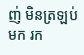ញ់ មិនត្រឡប់មក រក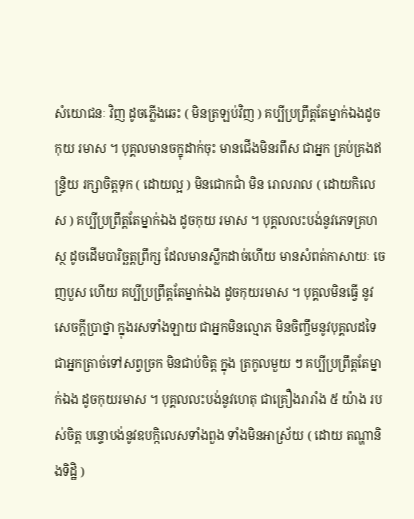សំយោជនៈ វិញ ដូចភ្លើងឆេះ ( មិនត្រឡប់វិញ ) គប្បីប្រព្រឹត្តតែម្នាក់ឯងដូចកុយ រមាស ។ បុគ្គលមានចក្ខុដាក់ចុះ មានជើងមិនរពឹស ជាអ្នក គ្រប់គ្រងឥន្រ្ទិយ រក្សាចិត្តទុក ( ដោយល្អ ) មិនជោកជាំ មិន រោលរាល ( ដោយកិលេស ) គប្បីប្រព្រឹត្តតែម្នាក់ឯង ដូចកុយ រមាស ។ បុគ្គលលះបង់នូវភេទគ្រហស្ថ ដូចដើមបារិច្ឆត្តព្រឹក្ស ដែលមានស្លឹកដាច់ហើយ មានសំពត់កាសាយៈ ចេញបួស ហើយ គប្បីប្រព្រឹត្តតែម្នាក់ឯង ដូចកុយរមាស ។ បុគ្គលមិនធ្វើ នូវសេចក្តីប្រាថ្នា ក្នុងរសទាំងឡាយ ជាអ្នកមិនល្មោភ មិនចិញ្ចឹមនូវបុគ្គលដទៃ ជាអ្នកត្រាច់ទៅសព្វច្រក មិនជាប់ចិត្ត ក្នុង ត្រកូលមួយ ៗ គប្បីប្រព្រឹត្តតែម្នាក់ឯង ដូចកុយរមាស ។ បុគ្គលលះបង់នូវហេតុ ជាគ្រឿងរារាំង ៥ យ៉ាង របស់ចិត្ត បន្ទោបង់នូវឧបក្កិលេសទាំងពួង ទាំងមិនអាស្រ័យ ( ដោយ តណ្ហានិងទិដ្ឋិ )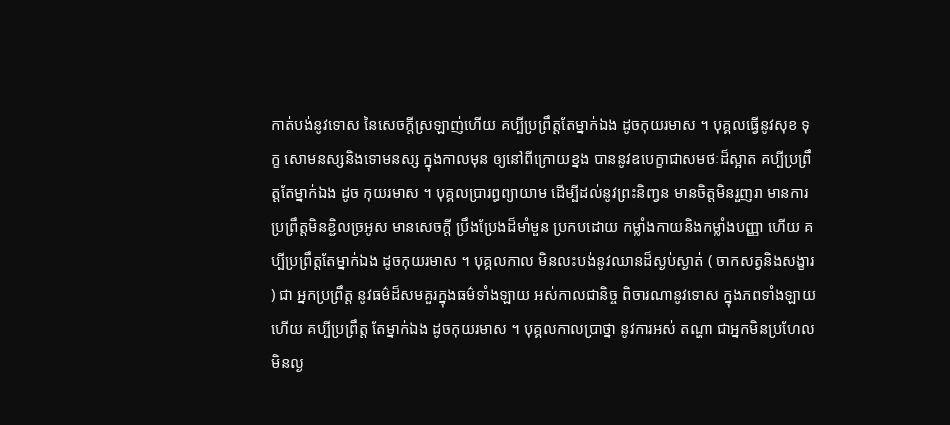កាត់បង់នូវទោស នៃសេចក្តីស្រឡាញ់ហើយ គប្បីប្រព្រឹត្តតែម្នាក់ឯង ដូចកុយរមាស ។ បុគ្គលធ្វើនូវសុខ ទុក្ខ សោមនស្សនិងទោមនស្ស ក្នុងកាលមុន ឲ្យនៅពីក្រោយខ្នង បាននូវឧបេក្ខាជាសមថៈដ៏ស្អាត គប្បីប្រព្រឹត្តតែម្នាក់ឯង ដូច កុយរមាស ។ បុគ្គលប្រារព្ធព្យាយាម ដើម្បីដល់នូវព្រះនិញ្វន មានចិត្តមិនរួញរា មានការប្រព្រឹត្តមិនខ្ជិលច្រអូស មានសេចក្តី ប្រឹងប្រែងដ៏មាំមួន ប្រកបដោយ កម្លាំងកាយនិងកម្លាំងបញ្ញា ហើយ គប្បីប្រព្រឹត្តតែម្នាក់ឯង ដូចកុយរមាស ។ បុគ្គលកាល មិនលះបង់នូវឈានដ៏ស្ងប់ស្ងាត់ ( ចាកសត្វនិងសង្ខារ ) ជា អ្នកប្រព្រឹត្ត នូវធម៌ដ៏សមគួរក្នុងធម៌ទាំងឡាយ អស់កាលជានិច្ច ពិចារណានូវទោស ក្នុងភពទាំងឡាយហើយ គប្បីប្រព្រឹត្ត តែម្នាក់ឯង ដូចកុយរមាស ។ បុគ្គលកាលប្រាថ្នា នូវការអស់ តណ្ហា ជាអ្នកមិនប្រហែល មិនល្ង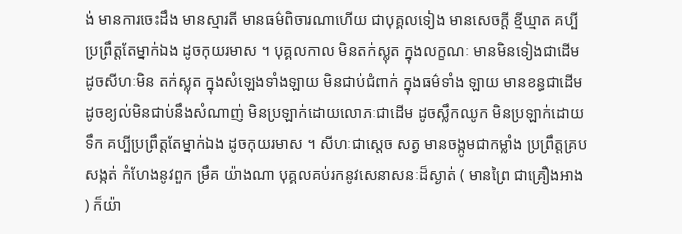ង់ មានការចេះដឹង មានស្មារតី មានធម៌ពិចារណាហើយ ជាបុគ្គលទៀង មានសេចក្តី ខ្មីឃ្មាត គប្បីប្រព្រឹត្តតែម្នាក់ឯង ដូចកុយរមាស ។ បុគ្គលកាល មិនតក់ស្លុត ក្នុងលក្ខណៈ មានមិនទៀងជាដើម ដូចសីហៈមិន តក់ស្លុត ក្នុងសំឡេងទាំងឡាយ មិនជាប់ជំពាក់ ក្នុងធម៌ទាំង ឡាយ មានខន្ធជាដើម ដូចខ្យល់មិនជាប់នឹងសំណាញ់ មិនប្រឡាក់ដោយលោភៈជាដើម ដូចស្លឹកឈូក មិនប្រឡាក់ដោយ ទឹក គប្បីប្រព្រឹត្តតែម្នាក់ឯង ដូចកុយរមាស ។ សីហៈជាសេ្តច សត្វ មានចង្កូមជាកម្លាំង ប្រព្រឹត្តគ្របសង្កត់ កំហែងនូវពួក ម្រឹគ យ៉ាងណា បុគ្គលគប់រកនូវសេនាសនៈដ៏ស្ងាត់ ( មានព្រៃ ជាគ្រឿងអាង ) ក៏យ៉ា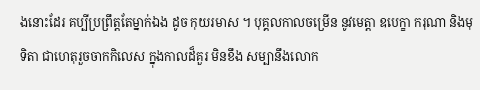ងនោះដែរ គប្បីប្រព្រឹត្តតែម្នាក់ឯង ដូច កុយរមាស ។ បុគ្គលកាលចម្រើន នូវមេត្តា ឧបេក្ខា ករុណា និងមុទិតា ជាហេតុរួចចាកកិលេស ក្នុងកាលដ៏គួរ មិនខឹង សម្បានឹងលោក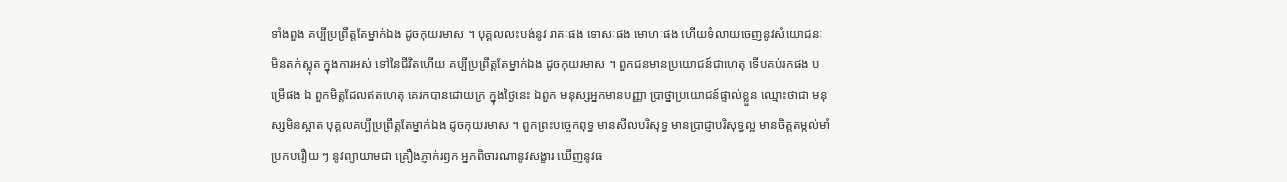ទាំងពួង គប្បីប្រព្រឹត្តតែម្នាក់ឯង ដូចកុយរមាស ។ បុគ្គលលះបង់នូវ រាគៈផង ទោសៈផង មោហៈផង ហើយទំលាយចេញនូវសំយោជនៈ មិនតក់ស្លុត ក្នុងការអស់ ទៅនៃជីវិតហើយ គប្បីប្រព្រឹត្តតែម្នាក់ឯង ដូចកុយរមាស ។ ពួកជនមានប្រយោជន៍ជាហេតុ ទើបគប់រកផង បម្រើផង ឯ ពួកមិត្តដែលឥតហេតុ គេរកបានដោយក្រ ក្នុងថ្ងៃនេះ ឯពួក មនុស្សអ្នកមានបញ្ញា ប្រាថ្នាប្រយោជន៍ផ្ទាល់ខ្លួន ឈ្មោះថាជា មនុស្សមិនស្អាត បុគ្គលគប្បីប្រព្រឹត្តតែម្នាក់ឯង ដូចកុយរមាស ។ ពួកព្រះបច្ចេកពុទ្ធ មានសីលបរិសុទ្ធ មានប្រាជ្ញាបរិសុទ្ធល្អ មានចិត្តតម្កល់មាំ ប្រកបរឿយ ៗ នូវព្យាយាមជា គ្រឿងភ្ញាក់រឭក អ្នកពិចារណានូវសង្ខារ ឃើញនូវធ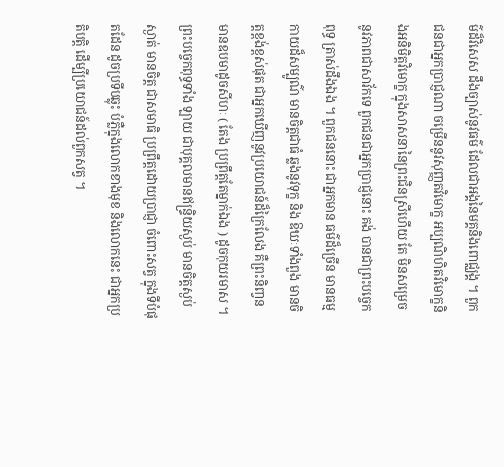ម៌ដ៏វិសេស ដឹងច្បាស់នូវធម៌ ដែលជាអង្គនៃមគ្គនិងពោជ្ឈង្គ ។ ពួក ជនជាអ្នកប្រាជ្ញណា ចម្រើននូវសុញ្ញតវិមោក្ខ អប្បណិហិតវិមោក្ខនិងអនិមិត្តវិមោក្ខ ក្នុងសាសនានៃព្រះជិនស្រីហើយ តែ មិនសម្រេច នូវភាពជាសាវ័កទេ ពួកជនជាអ្នកប្រាជ្ញនោះ គង់ បានជាព្រះបច្ចេកពុទ្ធ ត្រាស់ដឹងឯង ។ ពួកជននោះ ជាអ្នកមាន ធម៌ដ៏ច្រើន មានធម្មកាយដ៏សម្បូណ៌ មានចិត្តជាធំ ឆ្លងនូវទុក្ខ និង ឱឃៈទាំងពួង មានចិត្តខ្ពង់ខ្ពស់ផុត ជាអ្នកឃើញនូវប្រយោជន៍ដ៏ក្រៃលែង គឺព្រះនិញ្វន មានឧបមាដូចសីហៈ ( តែង ប្រព្រឹត្តតែម្នាក់ឯង ) ដូចកុយរមាស ។ ព្រះបច្ចេកពុទ្ធទាំង ឡាយ ជាបុគ្គលមានឥន្រ្ទិយស្ងប់ មានចិត្តស្ងប់ស្ងាត់ មានចិត្ត ជាសមាធិ ប្រព្រឹត្តដោយប្រាជ្ញា ចំពោះសត្វ ក្នុងទីបំផុតដែន ដូចប្រទីបឆ្លុះ បំភ្លឺក្នុងលោកខាងមុខ និងលោកនេះ ជាអ្នកប្រតិបត្តិ ដើម្បីប្រយោជន៍ដល់ពួកសត្វ ។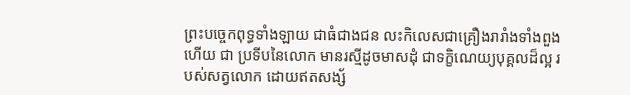ព្រះបច្ចេកពុទ្ធទាំងឡាយ ជាធំជាងជន លះកិលេសជាគ្រឿងរារាំងទាំងពួងហើយ ជា ប្រទីបនៃលោក មានរស្មីដូចមាសដុំ ជាទក្ខិណេយ្យបុគ្គលដ៏ល្អ របស់សត្វលោក ដោយឥតសង្ស័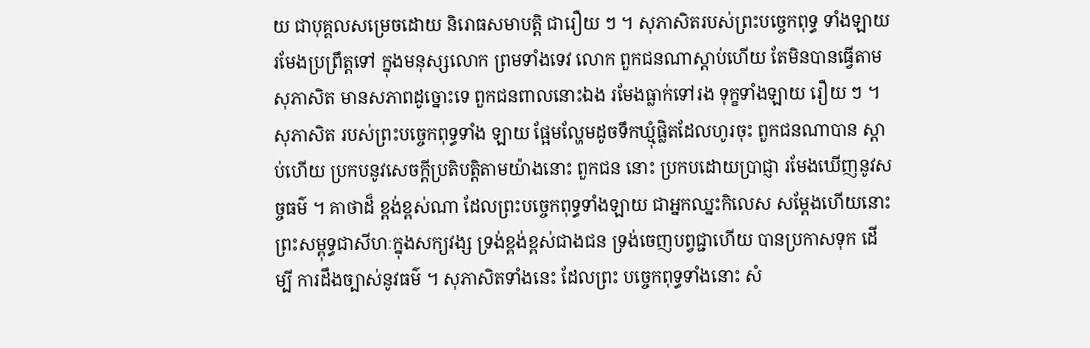យ ជាបុគ្គលសម្រេចដោយ និរោធសមាបត្តិ ជារឿយ ៗ ។ សុភាសិតរបស់ព្រះបច្ចេកពុទ្ធ ទាំងឡាយ រមែងប្រព្រឹត្តទៅ ក្នុងមនុស្សលោក ព្រមទាំងទេវ លោក ពួកជនណាស្តាប់ហើយ តែមិនបានធ្វើតាម សុភាសិត មានសភាពដូច្នោះទេ ពួកជនពាលនោះឯង រមែងធ្លាក់ទៅរង ទុក្ខទាំងឡាយ រឿយ ៗ ។ សុភាសិត របស់ព្រះបច្ចេកពុទ្ធទាំង ឡាយ ផ្អែមល្ហែមដូចទឹកឃ្មុំផ្លិតដែលហូរចុះ ពួកជនណាបាន ស្តាប់ហើយ ប្រកបនូវសេចក្តីប្រតិបត្តិតាមយ៉ាងនោះ ពួកជន នោះ ប្រកបដោយប្រាជ្ញា រមែងឃើញនូវសច្ចធម៌ ។ គាថាដ៏ ខ្ពង់ខ្ពស់ណា ដែលព្រះបច្ចេកពុទ្ធទាំងឡាយ ជាអ្នកឈ្នះកិលេស សម្តែងហើយនោះ ព្រះសម្ពុទ្ធជាសីហៈក្នុងសក្យវង្ស ទ្រង់ខ្ពង់ខ្ពស់ជាងជន ទ្រង់ចេញបព្វជ្ជាហើយ បានប្រកាសទុក ដើម្បី ការដឹងច្បាស់នូវធម៌ ។ សុភាសិតទាំងនេះ ដែលព្រះ បច្ចេកពុទ្ធទាំងនោះ សំ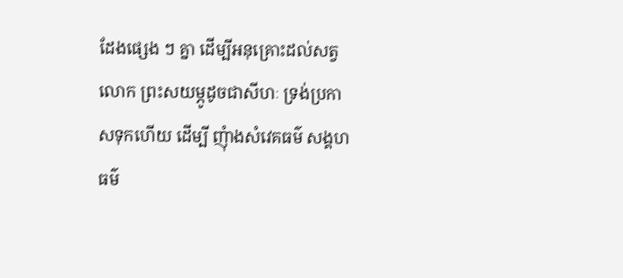ដែងផ្សេង ៗ គ្នា ដើម្បីអនុគ្រោះដល់សត្វ លោក ព្រះសយម្ភូដូចជាសីហៈ ទ្រង់ប្រកាសទុកហើយ ដើម្បី ញុំាងសំវេគធម៌ សង្គហធម៌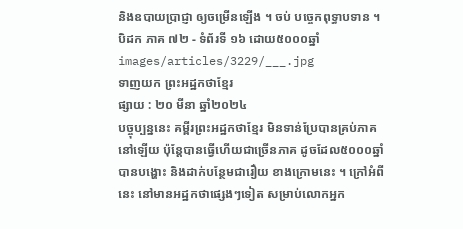និងឧបាយប្រាជ្ញា ឲ្យចម្រើនឡើង ។ ចប់ បច្ចេកពុទ្ធាបទាន ។ បិដក ភាគ ៧២ - ទំព័រទី ១៦ ដោយ៥០០០ឆ្នាំ
images/articles/3229/___.jpg
ទាញយក ព្រះអដ្ឋកថាខ្មែរ
ផ្សាយ : ២០ មីនា ឆ្នាំ២០២៤
បច្ចុប្បន្ននេះ គម្ពីរព្រះអដ្ឋកថាខ្មែរ មិនទាន់ប្រែបានគ្រប់ភាគនៅឡើយ ប៉ុន្តែបានធ្វើហើយជាច្រើនភាគ ដូចដែល៥០០០ឆ្នាំបានបង្ហោះ និងដាក់បន្ថែមជារឿយ ខាងក្រោមនេះ ។ ក្រៅអំពីនេះ នៅមានអដ្ឋកថាផ្សេងៗទៀត សម្រាប់លោកអ្នក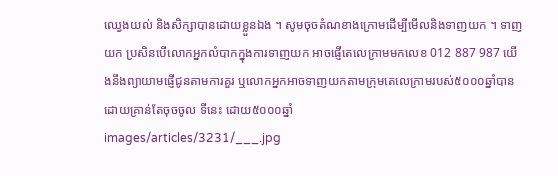ឈ្វេងយល់ និងសិក្សាបានដោយខ្លួនឯង ។ សូមចុចតំណខាងក្រោមដើម្បីមើលនិងទាញយក ។ ទាញយក ប្រសិនបើលោកអ្នកលំបាកក្នុងការទាញយក អាចផ្ញើតេលេក្រាមមកលេខ 012 887 987 យើងនឹងព្យាយាមផ្ញើជូនតាមការគួរ ឬលោកអ្នកអាចទាញយកតាមក្រុមតេលេក្រាមរបស់៥០០០ឆ្នាំបាន ដោយគ្រាន់តែចុចចូល ទីនេះ ដោយ៥០០០ឆ្នាំ
images/articles/3231/___.jpg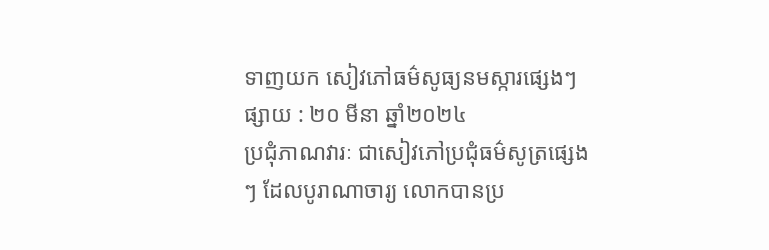ទាញយក សៀវភៅធម៌សូធ្យនមស្ការផ្សេងៗ
ផ្សាយ : ២០ មីនា ឆ្នាំ២០២៤
ប្រជុំភាណវារៈ ជាសៀវភៅប្រជុំធម៌សូត្រផ្សេងៗ ដែលបូរាណាចារ្យ លោកបានប្រ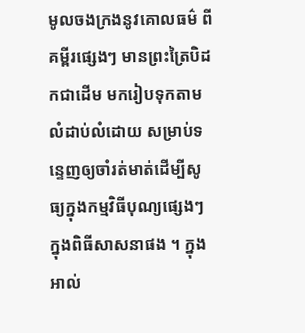មូលចងក្រងនូវគោលធម៌ ពីគម្ពីរផ្សេងៗ មានព្រះត្រៃបិដកជាដើម មករៀបទុកតាមលំដាប់លំដោយ សម្រាប់ទន្ទេញឲ្យចាំរត់មាត់ដើម្បីសូធ្យក្នុងកម្មវិធីបុណ្យផ្សេងៗ ក្នុងពិធីសាសនាផង ។ ក្នុងអាល់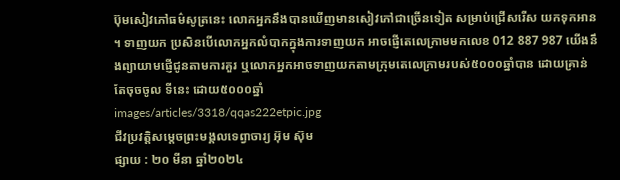ប៊ុមសៀវភៅធម៌សូត្រនេះ លោកអ្នកនឹងបានឃើញមានសៀវភៅជាច្រើនទៀត សម្រាប់ជ្រើសរើស យកទុកអាន ។ ទាញយក ប្រសិនបើលោកអ្នកលំបាកក្នុងការទាញយក អាចផ្ញើតេលេក្រាមមកលេខ 012 887 987 យើងនឹងព្យាយាមផ្ញើជូនតាមការគួរ ឬលោកអ្នកអាចទាញយកតាមក្រុមតេលេក្រាមរបស់៥០០០ឆ្នាំបាន ដោយគ្រាន់តែចុចចូល ទីនេះ ដោយ៥០០០ឆ្នាំ
images/articles/3318/qqas222etpic.jpg
ជីវប្រវត្តិសម្តេចព្រះមង្គលទេព្វាចារ្យ អ៊ុម ស៊ុម
ផ្សាយ : ២០ មីនា ឆ្នាំ២០២៤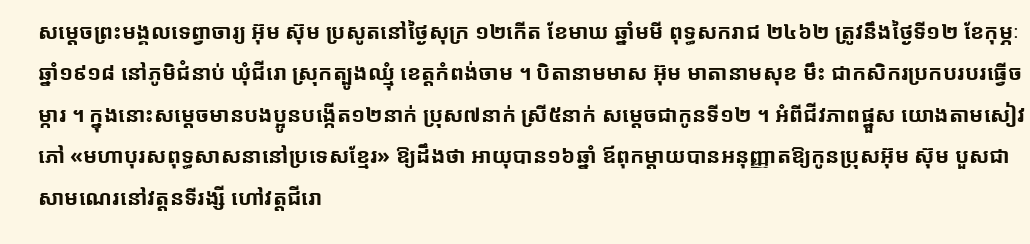សម្តេចព្រះមង្គលទេព្វាចារ្យ អ៊ុម ស៊ុម ប្រសូតនៅថ្ងៃសុក្រ ១២កើត ខែមាឃ ឆ្នាំមមី ពុទ្ធសករាជ ២៤៦២ ត្រូវនឹងថ្ងៃទី១២ ខែកុម្ភៈ ឆ្នាំ១៩១៨ នៅភូមិជំនាប់ ឃុំជីរោ ស្រុកត្បូងឈ្មុំ ខេត្តកំពង់ចាម ។ បិតានាមមាស អ៊ុម មាតានាមសុខ មឹះ ជាកសិករប្រកបរបរធ្វើចម្ការ ។ ក្នុងនោះសម្តេចមានបងប្អូនបង្កើត១២នាក់ ប្រុស៧នាក់ ស្រី៥នាក់ សម្តេចជាកូនទី១២ ។ អំពីជីវភាពផ្នួស យោងតាមសៀវភៅ «មហាបុរសពុទ្ធសាសនានៅប្រទេសខ្មែរ» ឱ្យដឹងថា អាយុបាន១៦ឆ្នាំ ឪពុកម្តាយបានអនុញ្ញាតឱ្យកូនប្រុសអ៊ុម ស៊ុម បួសជាសាមណេរនៅវត្តនទីរង្សី ហៅវត្តជីរោ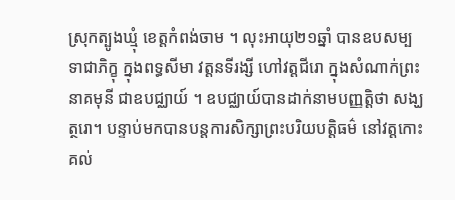ស្រុកត្បូងឃ្មុំ ខេត្តកំពង់ចាម ។ លុះអាយុ២១ឆ្នាំ បានឧបសម្បទាជាភិក្ខុ ក្នុងពទ្ធសីមា វត្តនទីរង្សី ហៅវត្តជីរោ ក្នុងសំណាក់ព្រះនាគមុនី ជាឧបជ្ឈាយ៍ ។ ឧបជ្ឈាយ៍បានដាក់នាមបញ្ញត្តិថា សង្ឃត្ថរោ។ បន្ទាប់មកបានបន្តការសិក្សាព្រះបរិយបត្តិធម៌ នៅវត្តកោះគល់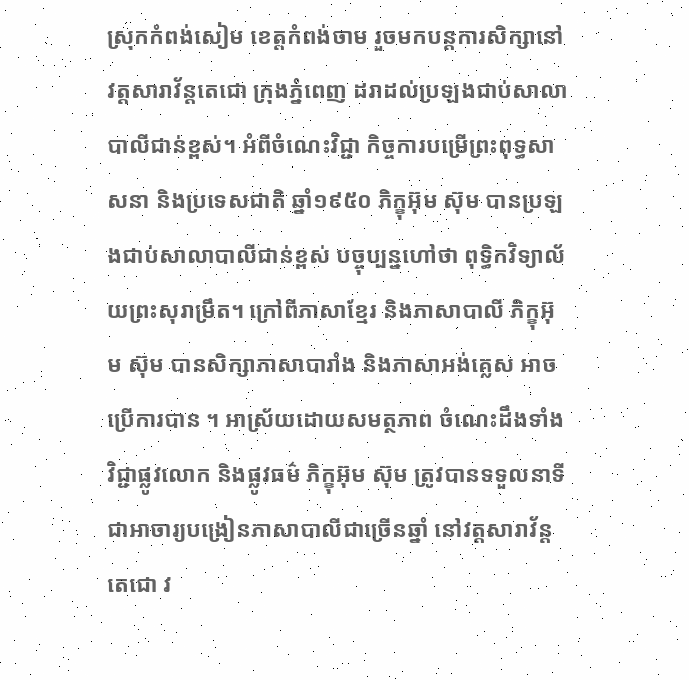ស្រុកកំពង់សៀម ខេត្តកំពង់ចាម រួចមកបន្តការសិក្សានៅវត្តសារាវ័ន្តតេជោ ក្រុងភ្នំពេញ ដរាដល់ប្រឡងជាប់សាលាបាលីជាន់ខ្ពស់។ អំពីចំណេះវិជ្ជា កិច្ចការបម្រើព្រះពុទ្ធសាសនា និងប្រទេសជាតិ ឆ្នាំ១៩៥០ ភិក្ខុអ៊ុម ស៊ុម បានប្រឡងជាប់សាលាបាលីជាន់ខ្ពស់ បច្ចុប្បន្នហៅថា ពុទ្ធិកវិទ្យាល័យព្រះសុរាម្រឹត។ ក្រៅពីភាសាខ្មែរ និងភាសាបាលី ភិក្ខុអ៊ុម ស៊ុម បានសិក្សាភាសាបារាំង និងភាសាអង់គ្លេស អាចប្រើការបាន ។ អាស្រ័យដោយសមត្ថភាព ចំណេះដឹងទាំងវិជ្ជាផ្លូវលោក និងផ្លូវធម៌ ភិក្ខុអ៊ុម ស៊ុម ត្រូវបានទទួលនាទីជាអាចារ្យបង្រៀនភាសាបាលីជាច្រើនឆ្នាំ នៅវត្តសារាវ័ន្តតេជោ វ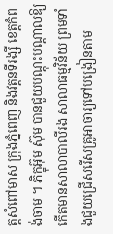ត្តសំពៅមាស ក្រុងភ្នំពេញ និងវត្តនទីរង្សី ខេត្តកំពង់ចាម ។ ភិក្ខុអ៊ុម ស៊ុម បានជួយបណ្តុះបណ្តាលឱ្យកើតមានសាលាបាលីរង សាលាធម្មវិន័យ ព្រមទាំងជួយជ្រើសរើសគ្រូអាចារ្យទៅបង្រៀនតាម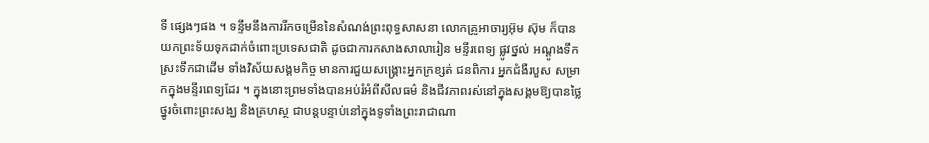ទី ផ្សេងៗផង ។ ទន្ទឹមនឹងការរីកចម្រើននៃសំណង់ព្រះពុទ្ធសាសនា លោកគ្រូអាចារ្យអ៊ុម ស៊ុម ក៏បានយកព្រះទ័យទុកដាក់ចំពោះប្រទេសជាតិ ដូចជាការកសាងសាលារៀន មន្ទីរពេទ្យ ផ្លូវថ្នល់ អណ្តូងទឹក ស្រះទឹកជាដើម ទាំងវិស័យសង្គមកិច្ច មានការជួយសង្គ្រោះអ្នកក្រខ្សត់ ជនពិការ អ្នកជំងឺរបួស សម្រាកក្នុងមន្ទីរពេទ្យដែរ ។ ក្នុងនោះព្រមទាំងបានអប់រំអំពីសីលធម៌ និងជីវភាពរស់នៅក្នុងសង្គមឱ្យបានថ្លៃថ្នូរចំពោះព្រះសង្ឃ និងគ្រហស្ថ ជាបន្តបន្ទាប់នៅក្នុងទូទាំងព្រះរាជាណា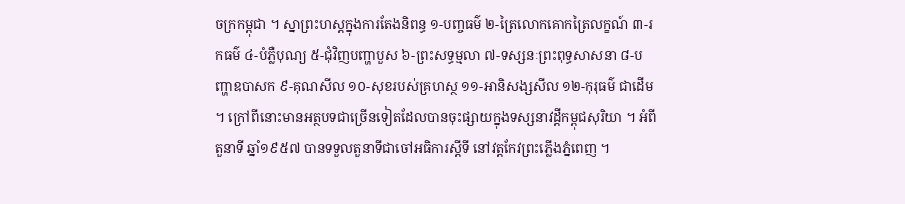ចក្រកម្ពុជា ។ ស្នាព្រះហស្តក្នុងការតែងនិពន្ធ ១-បញ្ចធម៌ ២-ត្រៃលោកគោកត្រៃលក្ខណ៍ ៣-រកធម៌ ៤-បំភ្លឺបុណ្យ ៥-ជុំវិញបញ្ហាបួស ៦-ព្រះសទ្ធម្មលា ៧-ទស្សនៈព្រះពុទ្ធសាសនា ៨-បញ្ហាឧបាសក ៩-គុណសីល ១០-សុខរបស់គ្រហស្ថ ១១-អានិសង្សសីល ១២-កុរុធម៌ ជាដើម ។ ក្រៅពីនោះមានអត្ថបទជាច្រើនទៀតដែលបានចុះផ្សាយក្នុងទស្សនាវដ្តីកម្ពុជសុរិយា ។ អំពីតួនាទី ឆ្នាំ១៩៥៧ បានទទួលតួនាទីជាចៅអធិការស្តីទី នៅវត្តកែវព្រះភ្លើងភ្នំពេញ ។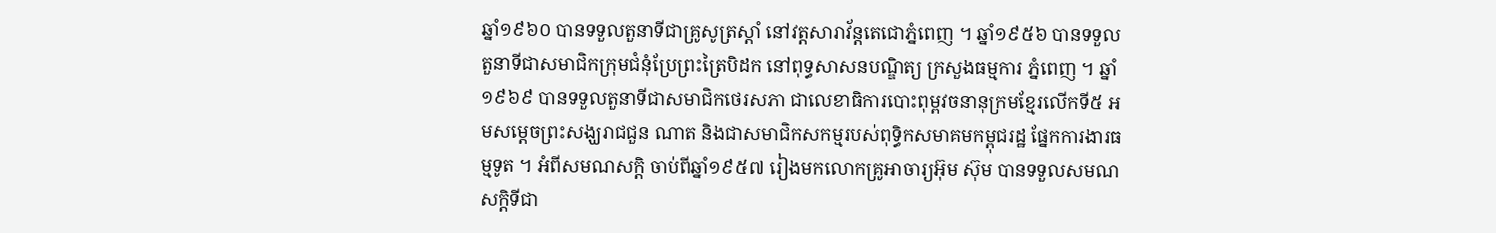ឆ្នាំ១៩៦០ បានទទួលតួនាទីជាគ្រូសូត្រស្តាំ នៅវត្តសារាវ័ន្តតេជោភ្នំពេញ ។ ឆ្នាំ១៩៥៦ បានទទួលតួនាទីជាសមាជិកក្រុមជំនុំប្រែព្រះត្រៃបិដក នៅពុទ្ធសាសនបណ្ឌិត្យ ក្រសួងធម្មការ ភ្នំពេញ ។ ឆ្នាំ១៩៦៩ បានទទួលតួនាទីជាសមាជិកថេរសភា ជាលេខាធិការបោះពុម្ពវចនានុក្រមខ្មែរលើកទី៥ អមសម្តេចព្រះសង្ឃរាជជួន ណាត និងជាសមាជិកសកម្មរបស់ពុទ្ធិកសមាគមកម្ពុជរដ្ឋ ផ្នែកការងារធម្មទូត ។ អំពីសមណសក្តិ ចាប់ពីឆ្នាំ១៩៥៧ រៀងមកលោកគ្រូអាចារ្យអ៊ុម ស៊ុម បានទទួលសមណសក្តិទីជា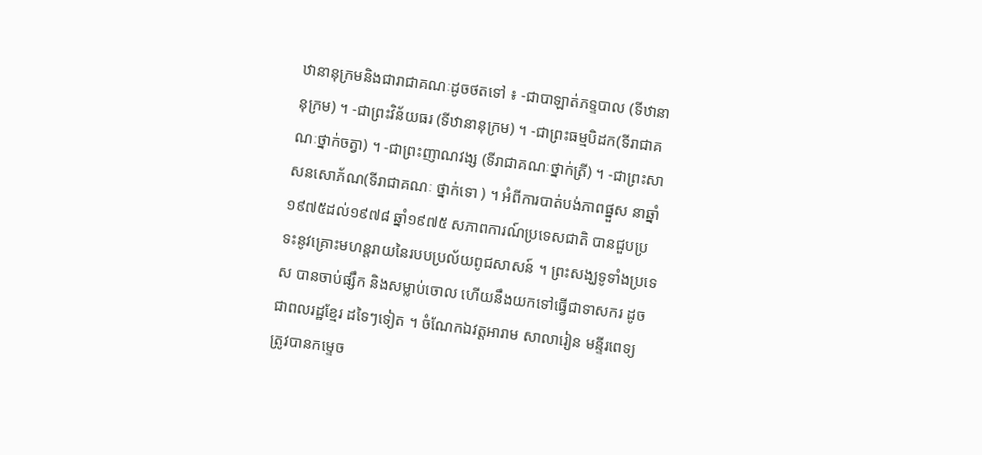ឋានានុក្រមនិងជារាជាគណៈដូចថតទៅ ៖ -ជាបាឡាត់ភទ្ទបាល (ទីឋានានុក្រម) ។ -ជាព្រះវិន័យធរ (ទីឋានានុក្រម) ។ -ជាព្រះធម្មបិដក(ទីរាជាគណៈថ្នាក់ចត្វា) ។ -ជាព្រះញាណវង្ស (ទីរាជាគណៈថ្នាក់ត្រី) ។ -ជាព្រះសាសនសោភ័ណ(ទីរាជាគណៈ ថ្នាក់ទោ ) ។ អំពីការបាត់បង់ភាពផ្នួស នាឆ្នាំ១៩៧៥ដល់១៩៧៨ ឆ្នាំ១៩៧៥ សភាពការណ៍ប្រទេសជាតិ បានជួបប្រទះនូវគ្រោះមហន្តរាយនៃរបបប្រល័យពូជសាសន៍ ។ ព្រះសង្ឃទូទាំងប្រទេស បានចាប់ផ្សឹក និងសម្លាប់ចោល ហើយនឹងយកទៅធ្វើជាទាសករ ដូចជាពលរដ្ឋខ្មែរ ដទៃៗទៀត ។ ចំណែកឯវត្តអារាម សាលារៀន មន្ទីរពេទ្យ ត្រូវបានកម្ទេច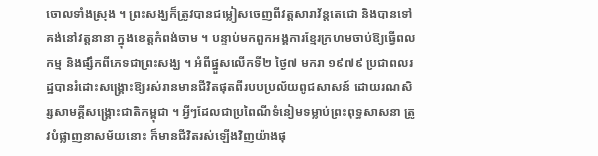ចោលទាំងស្រុង ។ ព្រះសង្ឃក៏ត្រូវបានជម្លៀសចេញពីវត្តសារាវ័ន្តតេជោ និងបានទៅគង់នៅវត្តនានា ក្នុងខេត្តកំពង់ចាម ។ បន្ទាប់មកពួកអង្គការខ្មែរក្រហមចាប់ឱ្យធ្វើពលកម្ម និងផ្សឹកពីភេទជាព្រះសង្ឃ ។ អំពីផ្នួសលើកទី២ ថ្ងៃ៧ មករា ១៩៧៩ ប្រជាពលរដ្ឋបានរំដោះសង្គ្រោះឱ្យរស់រានមានជីវិតផុតពីរបបប្រល័យពូជសាសន៍ ដោយរណសិរ្សសាមគ្គីសង្គ្រោះជាតិកម្ពុជា ។ អ្វីៗដែលជាប្រពៃណីទំនៀមទម្លាប់ព្រះពុទ្ធសាសនា ត្រូវបំផ្លាញនាសម័យនោះ ក៏មានជីវិតរស់ឡើងវិញយ៉ាងផុ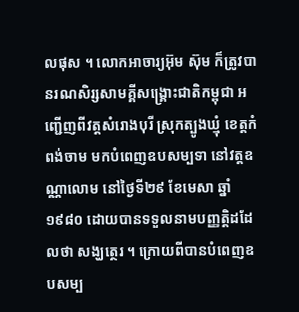លផុស ។ លោកអាចារ្យអ៊ុម ស៊ុម ក៏ត្រូវបានរណសិរ្សសាមគ្គីសង្គ្រោះជាតិកម្ពុជា អញ្ជើញពីវត្តសំរោងបុរី ស្រុកត្បូងឃ្មុំ ខេត្តកំពង់ចាម មកបំពេញឧបសម្បទា នៅវត្តឧណ្ណាលោម នៅថ្ងៃទី២៩ ខែមេសា ឆ្នាំ១៩៨០ ដោយបានទទួលនាមបញ្ញត្តិដដែលថា សង្ឃត្ថេរ ។ ក្រោយពីបានបំពេញឧបសម្ប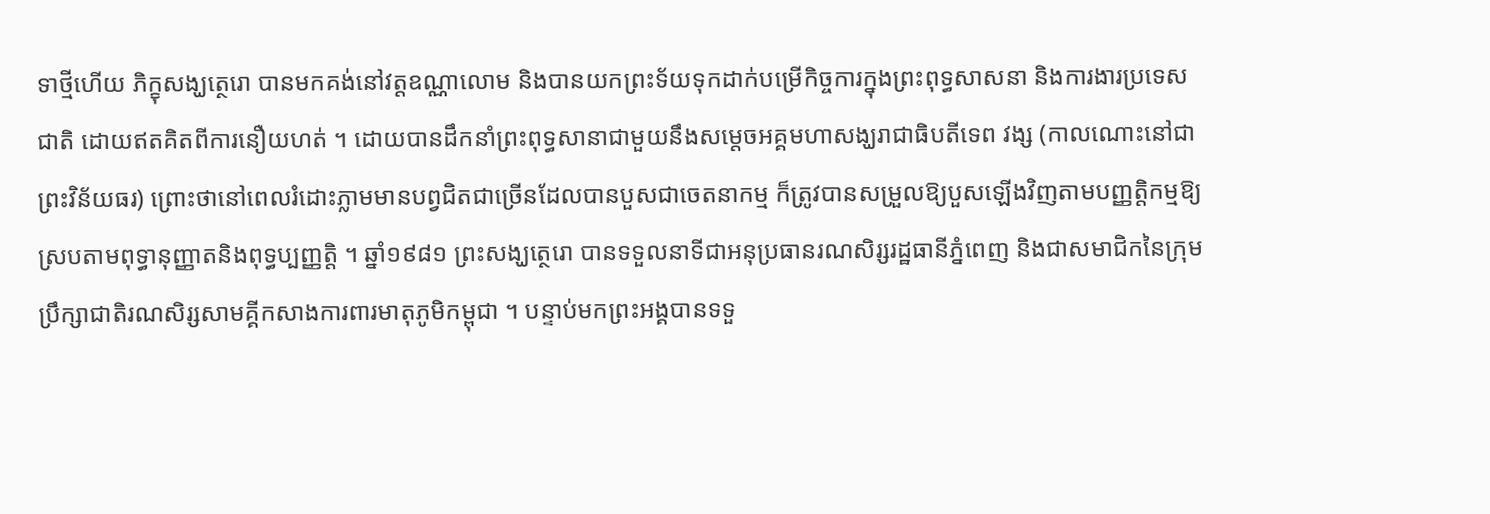ទាថ្មីហើយ ភិក្ខុសង្ឃត្ថេរោ បានមកគង់នៅវត្តឧណ្ណាលោម និងបានយកព្រះទ័យទុកដាក់បម្រើកិច្ចការក្នុងព្រះពុទ្ធសាសនា និងការងារប្រទេសជាតិ ដោយឥតគិតពីការនឿយហត់ ។ ដោយបានដឹកនាំព្រះពុទ្ធសានាជាមួយនឹងសម្តេចអគ្គមហាសង្ឃរាជាធិបតីទេព វង្ស (កាលណោះនៅជាព្រះវិន័យធរ) ព្រោះថានៅពេលរំដោះភ្លាមមានបព្វជិតជាច្រើនដែលបានបួសជាចេតនាកម្ម ក៏ត្រូវបានសម្រួលឱ្យបួសឡើងវិញតាមបញ្ញត្តិកម្មឱ្យស្របតាមពុទ្ធានុញ្ញាតនិងពុទ្ធប្បញ្ញត្តិ ។ ឆ្នាំ១៩៨១ ព្រះសង្ឃត្ថេរោ បានទទួលនាទីជាអនុប្រធានរណសិរ្សរដ្ឋធានីភ្នំពេញ និងជាសមាជិកនៃក្រុមប្រឹក្សាជាតិរណសិរ្សសាមគ្គីកសាងការពារមាតុភូមិកម្ពុជា ។ បន្ទាប់មកព្រះអង្គបានទទួ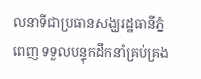លនាទីជាប្រធានសង្ឃរដ្ឋធានីភ្នំពេញ ទទួលបន្ទុកដឹកនាំគ្រប់គ្រង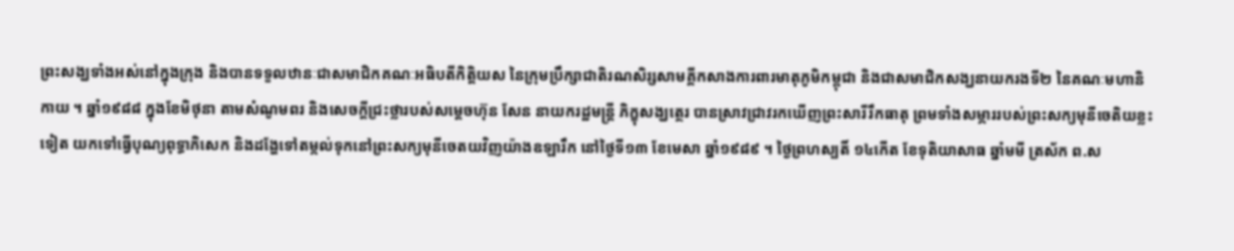ព្រះសង្ឃទាំងអស់នៅក្នុងក្រុង និងបានទទួលឋានៈជាសមាជិកគណៈអធិបតីកិត្តិយស នៃក្រុមប្រឹក្សាជាតិរណសិរ្សសាមគ្គីកសាងការពារមាតុភូមិកម្ពុជា និងជាសមាជិកសង្ឃនាយករងទី២ នៃគណៈមហានិកាយ ។ ឆ្នាំ១៩៨៨ ក្នុងខែមិថុនា តាមសំណូមពរ និងសេចក្តីជ្រះថ្លារបស់សម្តេចហ៊ុន សែន នាយករដ្ឋមន្ត្រី ភិក្ខុសង្ឃត្ថេរ បានស្រាវជ្រាវរកឃើញព្រះសារីរឹកធាតុ ព្រមទាំងសម្ភាររបស់ព្រះសក្យមុនីចេតិយខ្លះទៀត យកទៅធ្វើបុណ្យពុទ្ធាភិសេក និងដង្ហែទៅតម្កល់ទុកនៅព្រះសក្យមុនីចេតយវិញយ៉ាងឧឡារឹក នៅថ្ងៃទី១៣ ខែមេសា ឆ្នាំ១៩៨៩ ។ ថ្ងៃព្រហស្បតិ៍ ១៤កើត ខែទុតិយាសាធ ឆ្នាំមមី ត្រស័ក ព.ស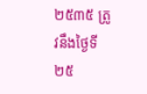២៥៣៥ ត្រូវនឹងថ្ងៃទី២៥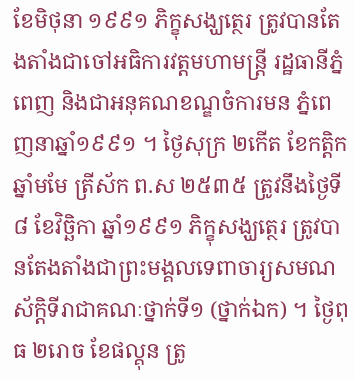ខែមិថុនា ១៩៩១ ភិក្ខុសង្ឃត្ថេរ ត្រូវបានតែងតាំងជាចៅអធិការវត្តមហាមន្ត្រី រដ្ឋធានីភ្នំពេញ និងជាអនុគណខណ្ឌចំការមន ភ្នំពេញនាឆ្នាំ១៩៩១ ។ ថ្ងៃសុក្រ ២កើត ខែកត្តិក ឆ្នាំមមែ ត្រីស័ក ព.ស ២៥៣៥ ត្រូវនឹងថ្ងៃទី៨ ខែវិច្ឆិកា ឆ្នាំ១៩៩១ ភិក្ខុសង្ឃត្ថេរ ត្រូវបានតែងតាំងជាព្រះមង្គលទេពាចារ្យសមណស័ក្តិទីរាជាគណៈថ្នាក់ទី១ (ថ្នាក់ឯក) ។ ថ្ងៃពុធ ២រោច ខែផល្គុន ត្រូ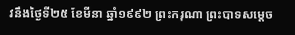វនឹងថ្ងៃទី២៥ ខែមីនា ឆ្នាំ១៩៩២ ព្រះករុណា ព្រះបាទសម្តេច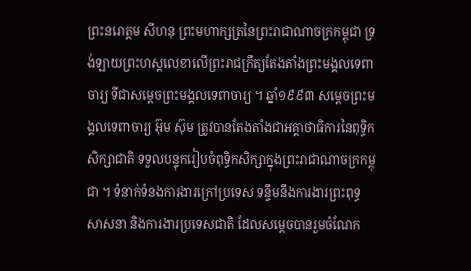ព្រះនរោត្តម សីហនុ ព្រះមហាក្សត្រនៃព្រះរាជាណាចក្រកម្ពុជា ទ្រង់ឡាយព្រះហស្តលេខាលើព្រះរាជក្រឹត្យតែងតាំងព្រះមង្គលទេពាចារ្យ ទីជាសម្តេចព្រះមង្គលទេពាចារ្យ ។ ឆ្នាំ១៩៩៣ សម្តេចព្រះមង្គលទេពាចារ្យ អ៊ុម ស៊ុម ត្រូវបានតែងតាំងជាអគ្គាថាធិការនៃពុទ្ធិកសិក្សាជាតិ ទទួលបន្ទុករៀបចំពុទ្ធិកសិក្សាក្នុងព្រះរាជាណាចក្រកម្ពុជា ។ ទំនាក់ទំនងការងារក្រៅប្រទេស ទន្ទឹមនឹងការងារព្រះពុទ្ធសាសនា និងការងារប្រទេសជាតិ ដែលសម្តេចបានរួមចំណែក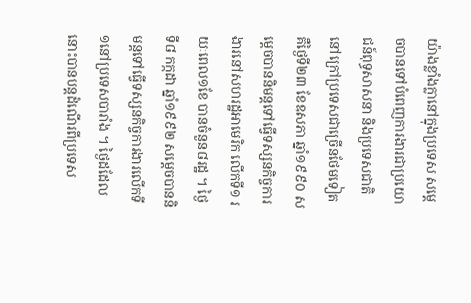យ៉ាងខ្លាំងក្លានៅក្នុងប្រទេស សម្តេចបានទៅបំពេញការងារជាប្រយោជន៍ពុទ្ធសាសនា និងប្រទេសជាតិ នៅក្រៅប្រទេសជាច្រើនថែមទៀត គឺថ្ងៃទី២៣ ខែឧសភា ឆ្នាំ១៩៩០ សម្តេចបាននិមន្តទៅធ្វើទស្សនកិច្ចការងារនៅសហរដ្ឋអាមេរិក លើកទី១ រយៈពេល១ខែ បានចំនួន៨រដ្ឋ ។ ថ្ងៃទី៨ កក្កដា ឆ្នាំ១៩៩២ សម្តេចបាននិមន្តទៅធ្វើទស្សនកិច្ចការងារលើកទី១នៅប្រទេសបារាំង ។ ថ្ងៃដដែលនោះបានបន្តដំណើរពីប្រទេស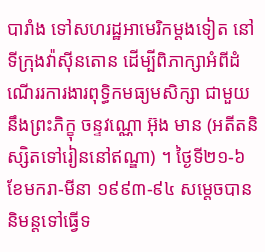បារាំង ទៅសហរដ្ឋអាមេរិកម្តងទៀត នៅទីក្រុងវ៉ាស៊ីនតោន ដើម្បីពិភាក្សាអំពីដំណើររការងារពុទ្ធិកមធ្យមសិក្សា ជាមួយនឹងព្រះភិក្ខុ ចន្ទវណ្ណោ អ៊ុង មាន (អតីតនិស្សិតទៅរៀននៅឥណ្ឌា) ។ ថ្ងៃទី២១-៦ ខែមករា-មីនា ១៩៩៣-៩៤ សម្តេចបាននិមន្តទៅធ្វើទ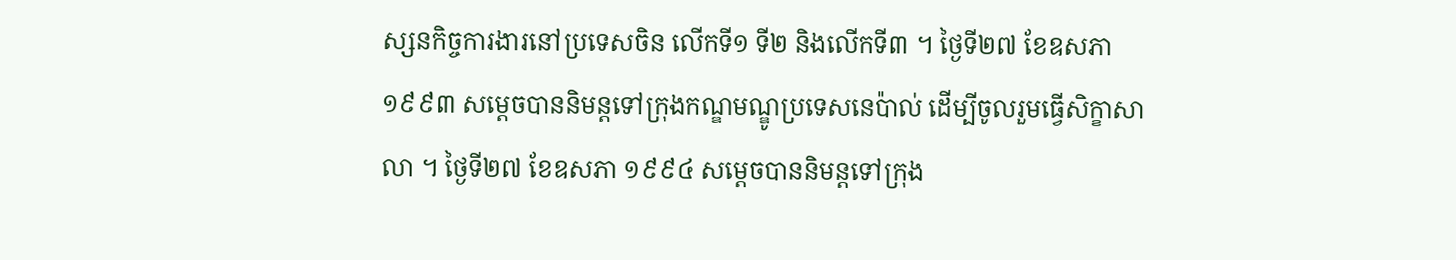ស្សនកិច្ចការងារនៅប្រទេសចិន លើកទី១ ទី២ និងលើកទី៣ ។ ថ្ងៃទី២៧ ខែឧសភា ១៩៩៣ សម្តេចបាននិមន្តទៅក្រុងកណ្ឌមណ្ឌូប្រទេសនេប៉ាល់ ដើម្បីចូលរួមធ្វើសិក្ខាសាលា ។ ថ្ងៃទី២៧ ខែឧសភា ១៩៩៤ សម្តេចបាននិមន្តទៅក្រុង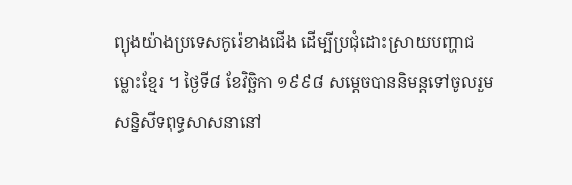ព្យុងយ៉ាងប្រទេសកូរ៉េខាងជើង ដើម្បីប្រជុំដោះស្រាយបញ្ហាជម្លោះខ្មែរ ។ ថ្ងៃទី៨ ខែវិច្ឆិកា ១៩៩៨ សម្តេចបាននិមន្តទៅចូលរួមសន្និសីទពុទ្ធសាសនានៅ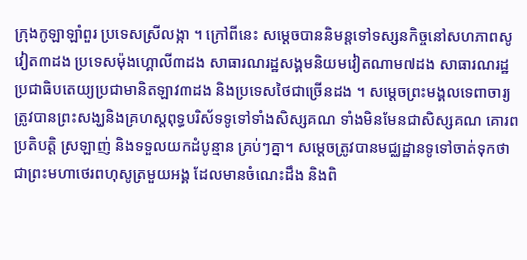ក្រុងកូឡាឡាំពួរ ប្រទេសស្រីលង្កា ។ ក្រៅពីនេះ សម្តេចបាននិមន្តទៅទស្សនកិច្ចនៅសហភាពសូវៀត៣ដង ប្រទេសម៉ុងហ្គោលី៣ដង សាធារណរដ្ឋសង្គមនិយមវៀតណាម៧ដង សាធារណរដ្ឋប្រជាធិបតេយ្យប្រជាមានិតឡាវ៣ដង និងប្រទេសថៃជាច្រើនដង ។ សម្តេចព្រះមង្គលទេពាចារ្យ ត្រូវបានព្រះសង្ឃនិងគ្រហស្តពុទ្ធបរិស័ទទូទៅទាំងសិស្សគណ ទាំងមិនមែនជាសិស្សគណ គោរពប្រតិបត្តិ ស្រឡាញ់ និងទទួលយកដំបូន្មាន គ្រប់ៗគ្នា។ សម្តេចត្រូវបានមជ្ឈដ្ឋានទូទៅចាត់ទុកថាជាព្រះមហាថេរពហុសូត្រមួយអង្គ ដែលមានចំណេះដឹង និងពិ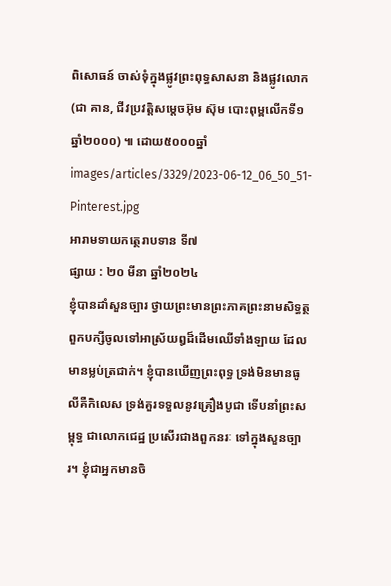ពិសោធន៍ ចាស់ទុំក្នុងផ្លូវព្រះពុទ្ធសាសនា និងផ្លូវលោក (ជា គាន, ជីវប្រវត្តិសម្តេចអ៊ុម ស៊ុម បោះពុម្ពលើកទី១ឆ្នាំ២០០០) ៕ ដោយ៥០០០ឆ្នាំ
images/articles/3329/2023-06-12_06_50_51-Pinterest.jpg
អារាមទាយកត្ថេរាបទាន ទី៧
ផ្សាយ : ២០ មីនា ឆ្នាំ២០២៤
ខ្ញុំបានដាំសួនច្បារ ថ្វាយព្រះមានព្រះភាគព្រះនាមសិទ្ធត្ថ ពួកបក្សីចូលទៅអាស្រ័យឰដ៏ដើមឈើទាំងឡាយ ដែលមានម្លប់ត្រជាក់។ ខ្ញុំបានឃើញព្រះពុទ្ធ ទ្រង់មិនមានធូលីគឺកិលេស ទ្រង់គួរទទួលនូវគ្រឿងបូជា ទើបនាំព្រះសម្ពុទ្ធ ជាលោកជេដ្ឋ ប្រសើរជាងពួកនរៈ ទៅក្នុងសួនច្បារ។ ខ្ញុំជាអ្នកមានចិ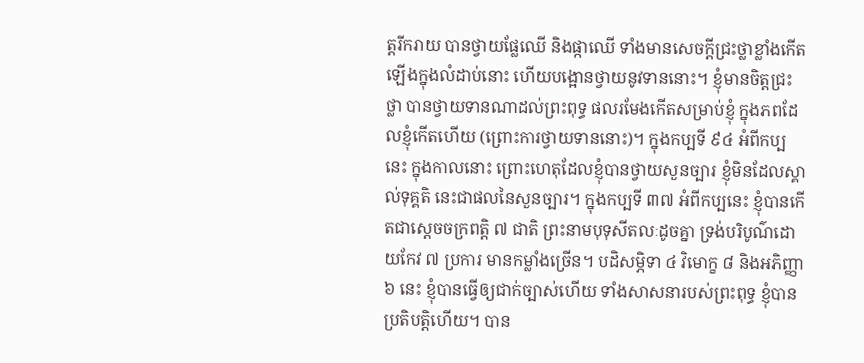ត្តរីករាយ បានថ្វាយផ្លែឈើ និងផ្កាឈើ ទាំងមានសេចក្តីជ្រះថ្លាខ្លាំងកើតឡើងក្នុងលំដាប់នោះ ហើយបង្អោនថ្វាយនូវទាននោះ។ ខ្ញុំមានចិត្តជ្រះថ្លា បានថ្វាយទានណាដល់ព្រះពុទ្ធ ផលរមែងកើតសម្រាប់ខ្ញុំ ក្នុងភពដែលខ្ញុំកើតហើយ (ព្រោះការថ្វាយទាននោះ)។ ក្នុងកប្បទី ៩៤ អំពីកប្បនេះ ក្នុងកាលនោះ ព្រោះហេតុដែលខ្ញុំបានថ្វាយសួនច្បារ ខ្ញុំមិនដែលស្គាល់ទុគ្គតិ នេះជាផលនៃសួនច្បារ។ ក្នុងកប្បទី ៣៧ អំពីកប្បនេះ ខ្ញុំបានកើតជាស្តេចចក្រពត្តិ ៧ ជាតិ ព្រះនាមបុទុសីតលៈដូចគ្នា ទ្រង់បរិបូណ៌ដោយកែវ ៧ ប្រការ មានកម្លាំងច្រើន។ បដិសម្ភិទា ៤ វិមោក្ខ ៨ និងអភិញ្ញា ៦ នេះ ខ្ញុំបានធ្វើឲ្យជាក់ច្បាស់ហើយ ទាំងសាសនារបស់ព្រះពុទ្ធ ខ្ញុំបានប្រតិបតិ្តហើយ។ បាន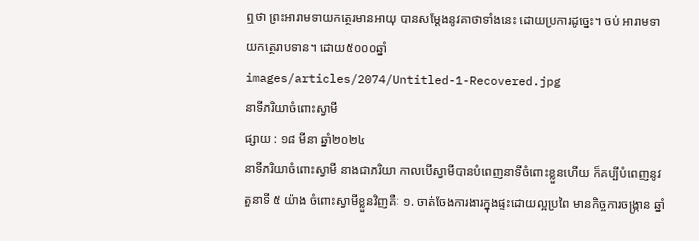ឮថា ព្រះអារាមទាយកត្ថេរមានអាយុ បានសម្តែងនូវគាថាទាំងនេះ ដោយប្រការដូច្នេះ។ ចប់ អារាមទាយកត្ថេរាបទាន។ ដោយ៥០០០ឆ្នាំ
images/articles/2074/Untitled-1-Recovered.jpg
នាទីភរិយាចំពោះស្វាមី
ផ្សាយ : ១៨ មីនា ឆ្នាំ២០២៤
នាទីភរិយាចំពោះស្វាមី នាងជាភរិយា កាលបើស្វាមីបានបំពេញនាទីចំពោះខ្លួនហើយ ក៏គប្បីបំពេញនូវតួនាទី ៥ យ៉ាង ចំពោះស្វាមីខ្លួនវិញគឺៈ ១. ចាត់ចែងការងារក្នុងផ្ទះដោយល្អប្រពៃ មានកិច្ចការចង្ក្រាន ឆ្នាំ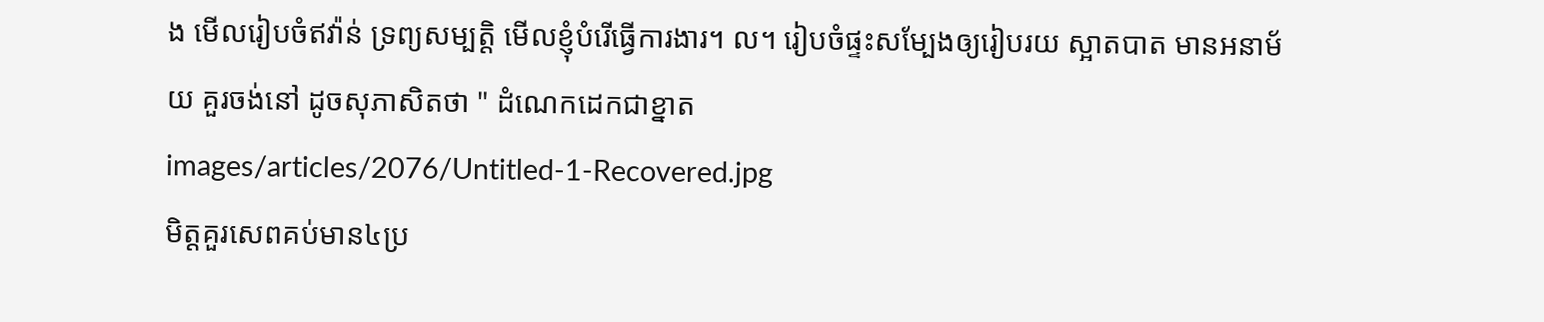ង មើលរៀបចំឥវ៉ាន់ ទ្រព្យសម្បត្តិ មើលខ្ញុំបំរើធ្វើការងារ។ ល។ រៀបចំផ្ទះសម្បែងឲ្យរៀបរយ ស្អាតបាត មានអនាម័យ គួរចង់នៅ ដូចសុភាសិតថា " ដំណេកដេកជាខ្នាត
images/articles/2076/Untitled-1-Recovered.jpg
មិត្តគួរសេពគប់មាន៤ប្រ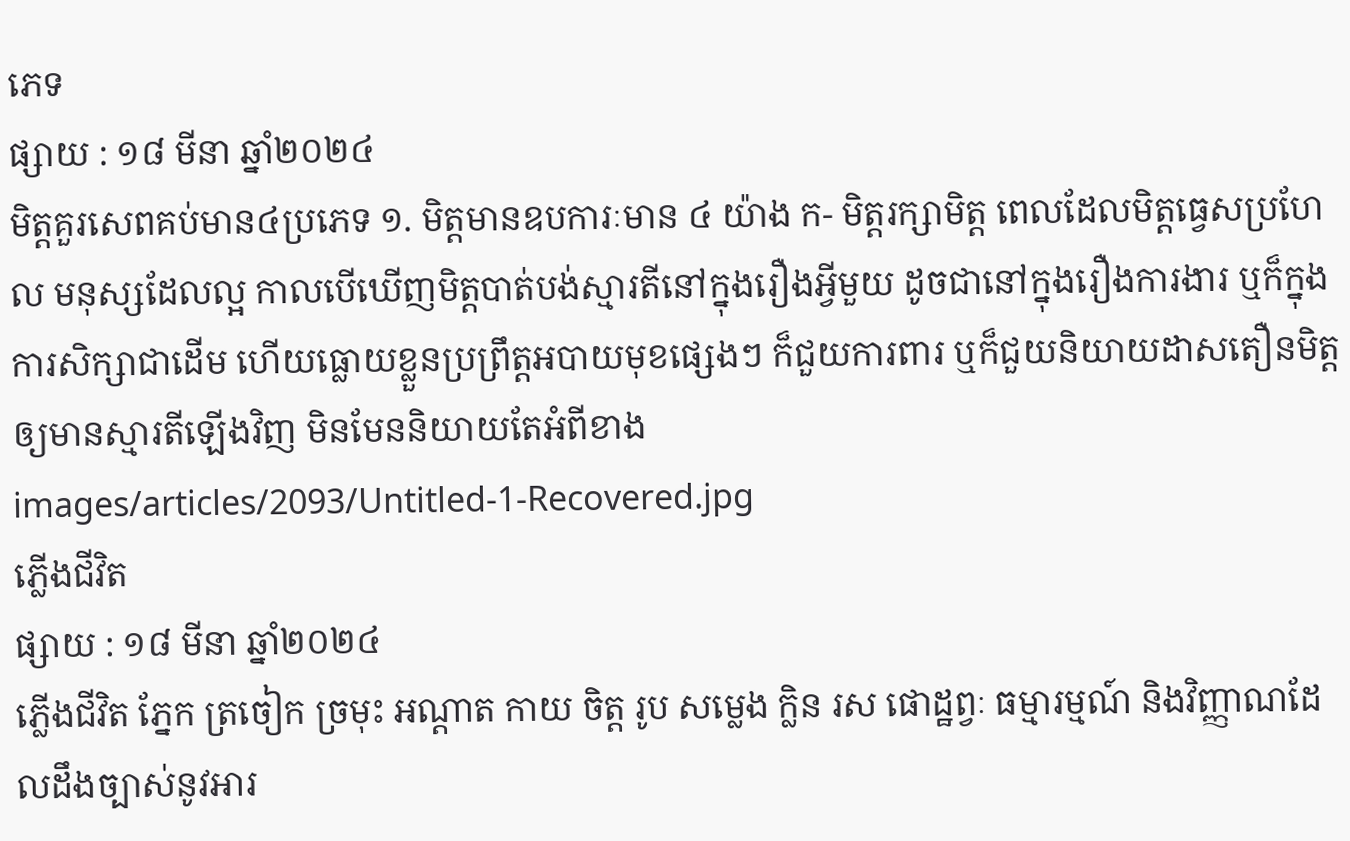ភេទ
ផ្សាយ : ១៨ មីនា ឆ្នាំ២០២៤
មិត្តគួរសេពគប់មាន៤ប្រភេទ ១. មិត្តមានឧបការៈមាន ៤ យ៉ាង ក- មិត្តរក្សាមិត្ត ពេលដែលមិត្តធ្វេសប្រហែល មនុស្សដែលល្អ កាលបើឃើញមិត្តបាត់បង់ស្មារតីនៅក្នុងរឿងអ្វីមួយ ដូចជានៅក្នុងរឿងការងារ ឬក៏ក្នុងការសិក្សាជាដើម ហើយធ្លោយខ្លួនប្រព្រឹត្តអបាយមុខផ្សេងៗ ក៏ជួយការពារ ឬក៏ជួយនិយាយដាសតឿនមិត្ត ឲ្យមានស្មារតីឡើងវិញ មិនមែននិយាយតែអំពីខាង
images/articles/2093/Untitled-1-Recovered.jpg
ភ្លើងជីវិត
ផ្សាយ : ១៨ មីនា ឆ្នាំ២០២៤
ភ្លើងជីវិត ភ្នែក ត្រចៀក ច្រមុះ អណ្ដាត កាយ ចិត្ត រូប សម្លេង ក្លិន រស ផោដ្ឋព្វៈ ធម្មារម្មណ៍ និងវិញ្ញាណដែលដឹងច្បាស់នូវអារ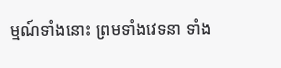ម្មណ៍ទាំងនោះ ព្រមទាំងវេទនា ទាំង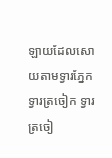ឡាយដែលសោយតាមទ្វារភ្នែក ទ្វារត្រចៀក ទ្វារត្រចៀ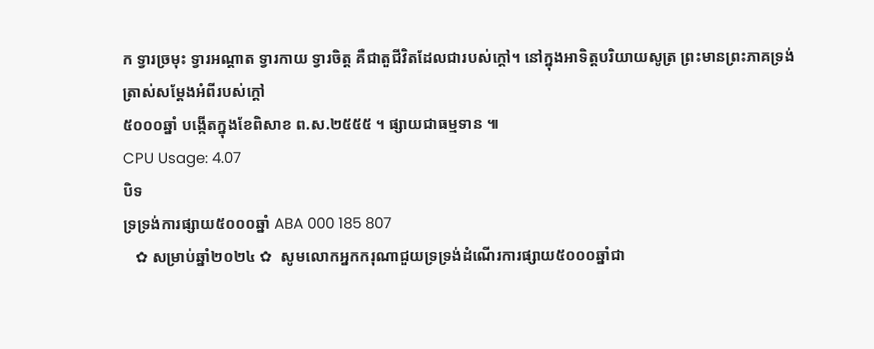ក ទ្វារច្រមុះ ទ្វារអណ្ដាត ទ្វារកាយ ទ្វារចិត្ត គឺជាតួជីវិតដែលជារបស់ក្ដៅ។ នៅក្នុងអាទិត្តបរិយាយសូត្រ ព្រះមានព្រះភាគទ្រង់ត្រាស់សម្ដែងអំពីរបស់ក្ដៅ
៥០០០ឆ្នាំ បង្កើតក្នុងខែពិសាខ ព.ស.២៥៥៥ ។ ផ្សាយជាធម្មទាន ៕
CPU Usage: 4.07
បិទ
ទ្រទ្រង់ការផ្សាយ៥០០០ឆ្នាំ ABA 000 185 807
   ✿ សម្រាប់ឆ្នាំ២០២៤ ✿  សូមលោកអ្នកករុណាជួយទ្រទ្រង់ដំណើរការផ្សាយ៥០០០ឆ្នាំជា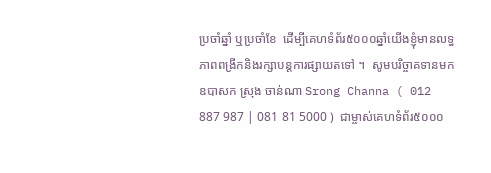ប្រចាំឆ្នាំ ឬប្រចាំខែ  ដើម្បីគេហទំព័រ៥០០០ឆ្នាំយើងខ្ញុំមានលទ្ធភាពពង្រីកនិងរក្សាបន្តការផ្សាយតទៅ ។  សូមបរិច្ចាគទានមក ឧបាសក ស្រុង ចាន់ណា Srong Channa ( 012 887 987 | 081 81 5000 )  ជាម្ចាស់គេហទំព័រ៥០០០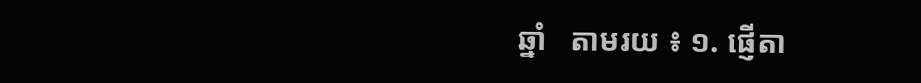ឆ្នាំ   តាមរយ ៖ ១. ផ្ញើតា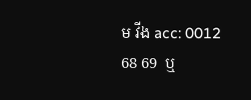ម វីង acc: 0012 68 69  ឬ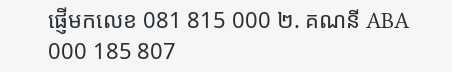ផ្ញើមកលេខ 081 815 000 ២. គណនី ABA 000 185 807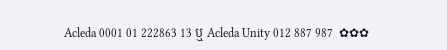Acleda 0001 01 222863 13 ឬ Acleda Unity 012 887 987  ✿✿✿